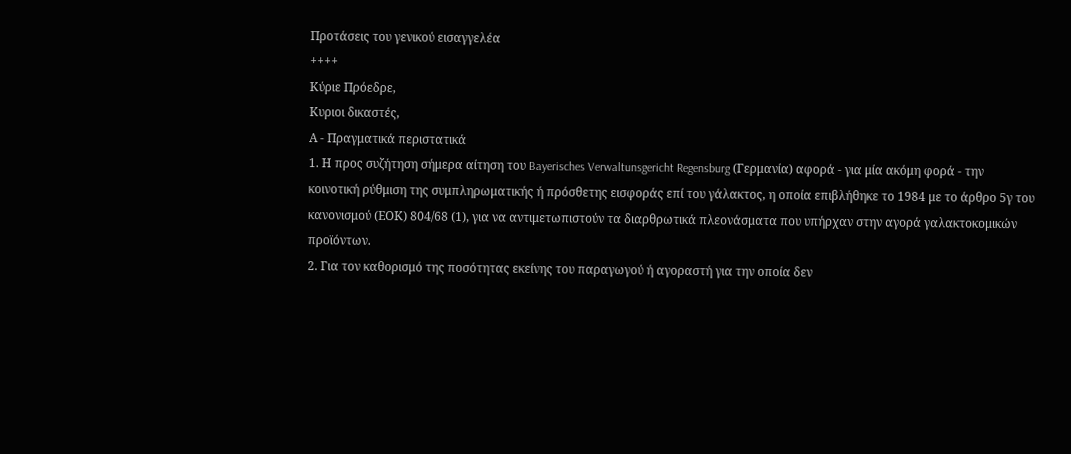Προτάσεις του γενικού εισαγγελέα
++++
Κύριε Πρόεδρε,
Κυριοι δικαστές,
Α - Πραγματικά περιστατικά
1. Η προς συζήτηση σήμερα αίτηση του Bayerisches Verwaltunsgericht Regensburg (Γερμανία) αφορά - για μία ακόμη φορά - την κοινοτική ρύθμιση της συμπληρωματικής ή πρόσθετης εισφοράς επί του γάλακτος, η οποία επιβλήθηκε το 1984 με το άρθρο 5γ του κανονισμού (ΕΟΚ) 804/68 (1), για να αντιμετωπιστούν τα διαρθρωτικά πλεονάσματα που υπήρχαν στην αγορά γαλακτοκομικών προϊόντων.
2. Για τον καθορισμό της ποσότητας εκείνης του παραγωγού ή αγοραστή για την οποία δεν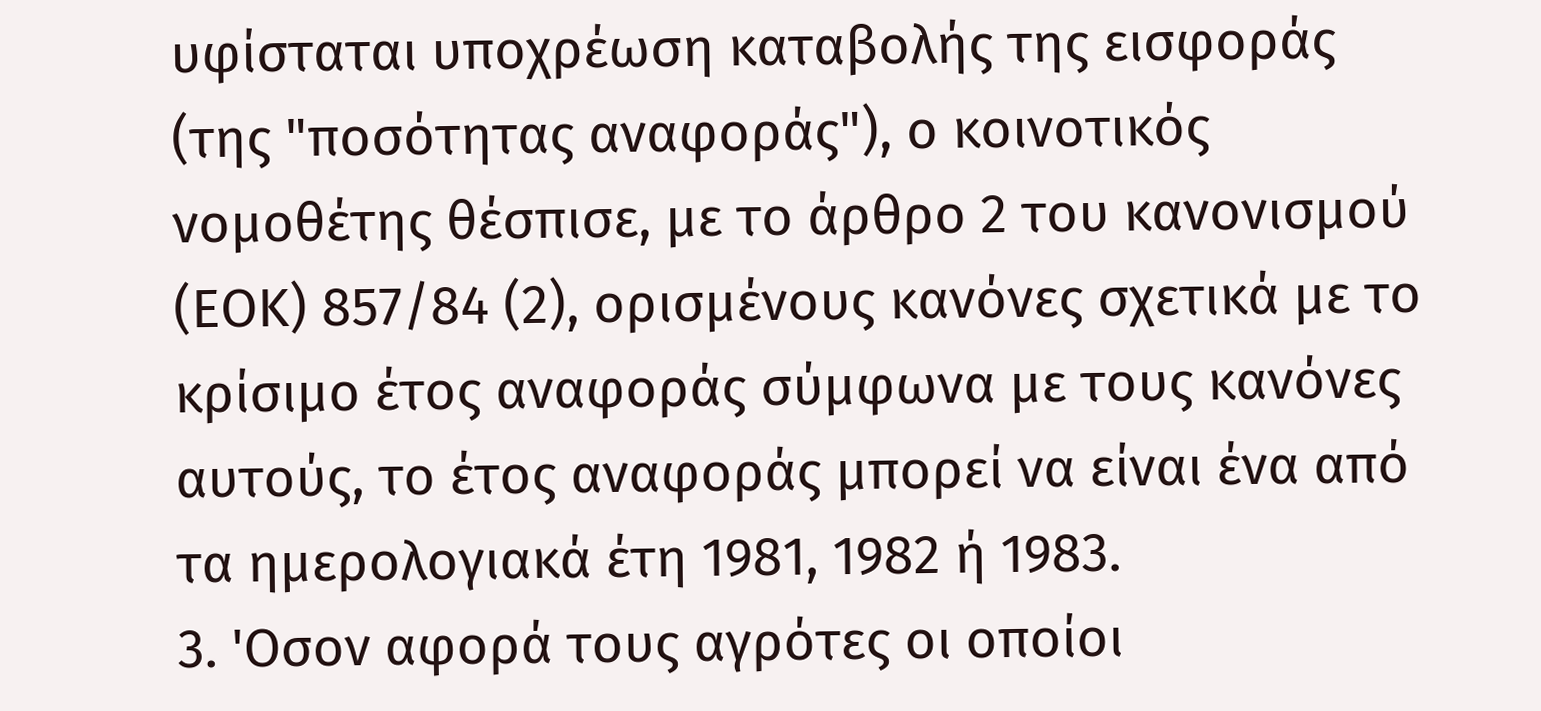υφίσταται υποχρέωση καταβολής της εισφοράς (της "ποσότητας αναφοράς"), ο κοινοτικός νομοθέτης θέσπισε, με το άρθρο 2 του κανονισμού (ΕΟΚ) 857/84 (2), ορισμένους κανόνες σχετικά με το κρίσιμο έτος αναφοράς σύμφωνα με τους κανόνες αυτούς, το έτος αναφοράς μπορεί να είναι ένα από τα ημερολογιακά έτη 1981, 1982 ή 1983.
3. 'Οσον αφορά τους αγρότες οι οποίοι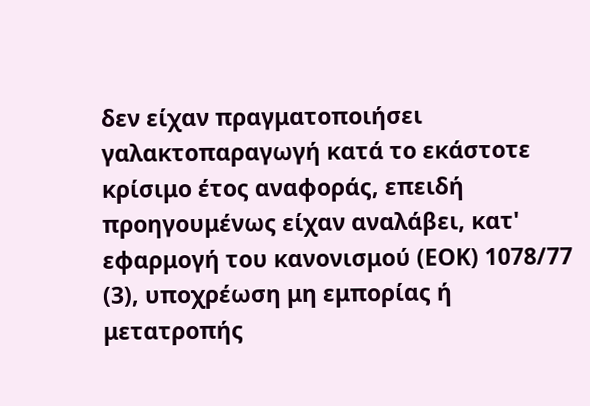δεν είχαν πραγματοποιήσει γαλακτοπαραγωγή κατά το εκάστοτε κρίσιμο έτος αναφοράς, επειδή προηγουμένως είχαν αναλάβει, κατ' εφαρμογή του κανονισμού (ΕΟΚ) 1078/77 (3), υποχρέωση μη εμπορίας ή μετατροπής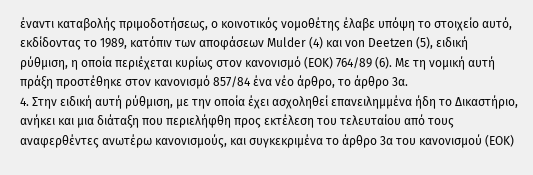έναντι καταβολής πριμοδοτήσεως, ο κοινοτικός νομοθέτης έλαβε υπόψη το στοιχείο αυτό, εκδίδοντας το 1989, κατόπιν των αποφάσεων Mulder (4) και von Deetzen (5), ειδική ρύθμιση, η οποία περιέχεται κυρίως στον κανονισμό (ΕΟΚ) 764/89 (6). Με τη νομική αυτή πράξη προστέθηκε στον κανονισμό 857/84 ένα νέο άρθρο, το άρθρο 3α.
4. Στην ειδική αυτή ρύθμιση, με την οποία έχει ασχοληθεί επανειλημμένα ήδη το Δικαστήριο, ανήκει και μια διάταξη που περιελήφθη προς εκτέλεση του τελευταίου από τους αναφερθέντες ανωτέρω κανονισμούς, και συγκεκριμένα το άρθρο 3α του κανονισμού (ΕΟΚ)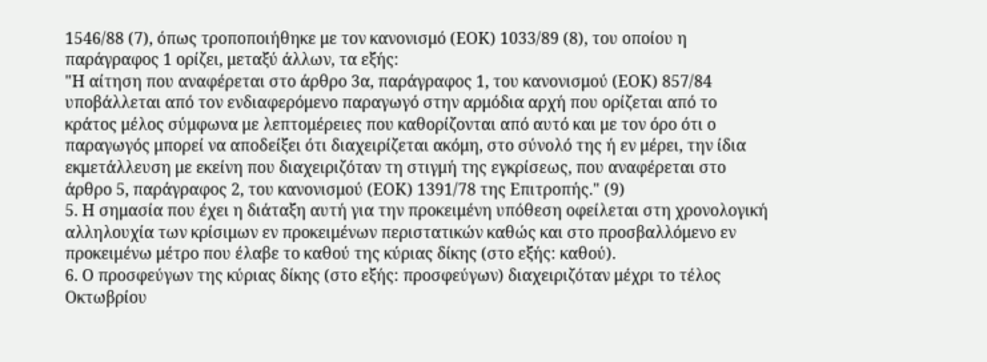1546/88 (7), όπως τροποποιήθηκε με τον κανονισμό (ΕΟΚ) 1033/89 (8), του οποίου η παράγραφος 1 ορίζει, μεταξύ άλλων, τα εξής:
"Η αίτηση που αναφέρεται στο άρθρο 3α, παράγραφος 1, του κανονισμού (ΕΟΚ) 857/84 υποβάλλεται από τον ενδιαφερόμενο παραγωγό στην αρμόδια αρχή που ορίζεται από το κράτος μέλος σύμφωνα με λεπτομέρειες που καθορίζονται από αυτό και με τον όρο ότι ο παραγωγός μπορεί να αποδείξει ότι διαχειρίζεται ακόμη, στο σύνολό της ή εν μέρει, την ίδια εκμετάλλευση με εκείνη που διαχειριζόταν τη στιγμή της εγκρίσεως, που αναφέρεται στο άρθρο 5, παράγραφος 2, του κανονισμού (ΕΟΚ) 1391/78 της Επιτροπής." (9)
5. Η σημασία που έχει η διάταξη αυτή για την προκειμένη υπόθεση οφείλεται στη χρονολογική αλληλουχία των κρίσιμων εν προκειμένων περιστατικών καθώς και στο προσβαλλόμενο εν προκειμένω μέτρο που έλαβε το καθού της κύριας δίκης (στο εξής: καθού).
6. Ο προσφεύγων της κύριας δίκης (στο εξής: προσφεύγων) διαχειριζόταν μέχρι το τέλος Οκτωβρίου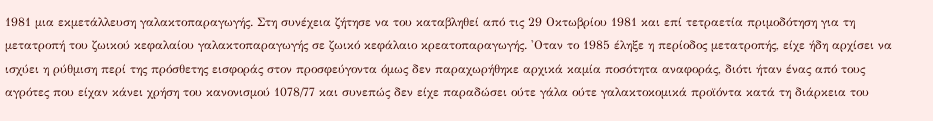1981 μια εκμετάλλευση γαλακτοπαραγωγής. Στη συνέχεια ζήτησε να του καταβληθεί από τις 29 Οκτωβρίου 1981 και επί τετραετία πριμοδότηση για τη μετατροπή του ζωικού κεφαλαίου γαλακτοπαραγωγής σε ζωικό κεφάλαιο κρεατοπαραγωγής. 'Οταν το 1985 έληξε η περίοδος μετατροπής, είχε ήδη αρχίσει να ισχύει η ρύθμιση περί της πρόσθετης εισφοράς στον προσφεύγοντα όμως δεν παραχωρήθηκε αρχικά καμία ποσότητα αναφοράς, διότι ήταν ένας από τους αγρότες που είχαν κάνει χρήση του κανονισμού 1078/77 και συνεπώς δεν είχε παραδώσει ούτε γάλα ούτε γαλακτοκομικά προϊόντα κατά τη διάρκεια του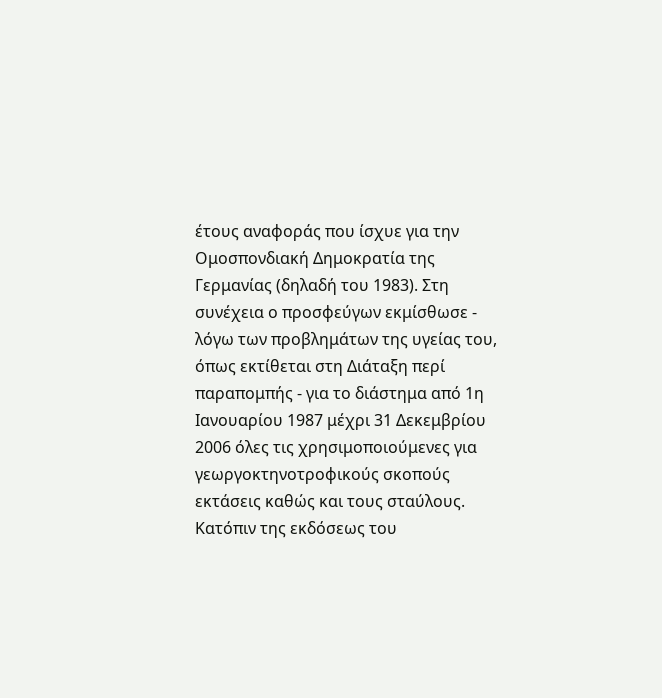έτους αναφοράς που ίσχυε για την Ομοσπονδιακή Δημοκρατία της Γερμανίας (δηλαδή του 1983). Στη συνέχεια ο προσφεύγων εκμίσθωσε - λόγω των προβλημάτων της υγείας του, όπως εκτίθεται στη Διάταξη περί παραπομπής - για το διάστημα από 1η Ιανουαρίου 1987 μέχρι 31 Δεκεμβρίου 2006 όλες τις χρησιμοποιούμενες για γεωργοκτηνοτροφικούς σκοπούς εκτάσεις καθώς και τους σταύλους. Κατόπιν της εκδόσεως του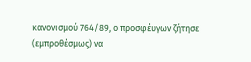κανονισμού 764/89, ο προσφέυγων ζήτησε (εμπροθέσμως) να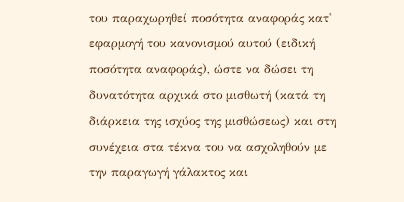του παραχωρηθεί ποσότητα αναφοράς κατ' εφαρμογή του κανονισμού αυτού (ειδική ποσότητα αναφοράς), ώστε να δώσει τη δυνατότητα αρχικά στο μισθωτή (κατά τη
διάρκεια της ισχύος της μισθώσεως) και στη συνέχεια στα τέκνα του να ασχοληθούν με την παραγωγή γάλακτος και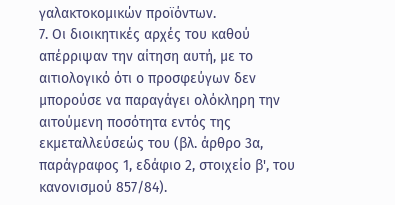γαλακτοκομικών προϊόντων.
7. Οι διοικητικές αρχές του καθού απέρριψαν την αίτηση αυτή, με το αιτιολογικό ότι ο προσφεύγων δεν μπορούσε να παραγάγει ολόκληρη την αιτούμενη ποσότητα εντός της εκμεταλλεύσεώς του (βλ. άρθρο 3α, παράγραφος 1, εδάφιο 2, στοιχείο β', του κανονισμού 857/84).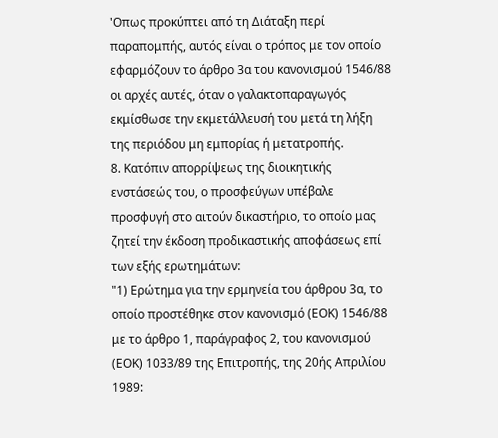'Οπως προκύπτει από τη Διάταξη περί παραπομπής, αυτός είναι ο τρόπος με τον οποίο εφαρμόζουν το άρθρο 3α του κανονισμού 1546/88 οι αρχές αυτές, όταν ο γαλακτοπαραγωγός εκμίσθωσε την εκμετάλλευσή του μετά τη λήξη της περιόδου μη εμπορίας ή μετατροπής.
8. Κατόπιν απορρίψεως της διοικητικής ενστάσεώς του, ο προσφεύγων υπέβαλε προσφυγή στο αιτούν δικαστήριο, το οποίο μας ζητεί την έκδοση προδικαστικής αποφάσεως επί των εξής ερωτημάτων:
"1) Ερώτημα για την ερμηνεία του άρθρου 3α, το οποίο προστέθηκε στον κανονισμό (ΕΟΚ) 1546/88 με το άρθρο 1, παράγραφος 2, του κανονισμού (ΕΟΚ) 1033/89 της Επιτροπής, της 20ής Απριλίου 1989: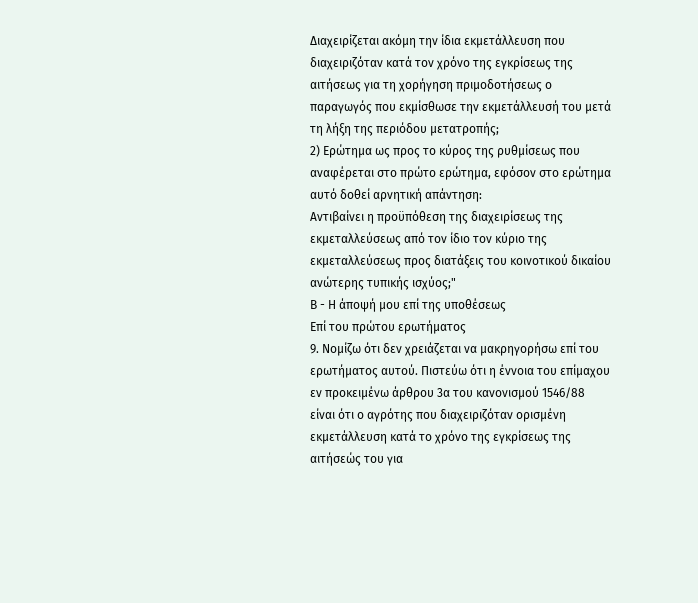Διαχειρίζεται ακόμη την ίδια εκμετάλλευση που διαχειριζόταν κατά τον χρόνο της εγκρίσεως της αιτήσεως για τη χορήγηση πριμοδοτήσεως ο παραγωγός που εκμίσθωσε την εκμετάλλευσή του μετά τη λήξη της περιόδου μετατροπής;
2) Ερώτημα ως προς το κύρος της ρυθμίσεως που αναφέρεται στο πρώτο ερώτημα, εφόσον στο ερώτημα αυτό δοθεί αρνητική απάντηση:
Αντιβαίνει η προϋπόθεση της διαχειρίσεως της εκμεταλλεύσεως από τον ίδιο τον κύριο της εκμεταλλεύσεως προς διατάξεις του κοινοτικού δικαίου ανώτερης τυπικής ισχύος;"
Β - Η άποψή μου επί της υποθέσεως
Επί του πρώτου ερωτήματος
9. Νομίζω ότι δεν χρειάζεται να μακρηγορήσω επί του ερωτήματος αυτού. Πιστεύω ότι η έννοια του επίμαχου εν προκειμένω άρθρου 3α του κανονισμού 1546/88 είναι ότι ο αγρότης που διαχειριζόταν ορισμένη εκμετάλλευση κατά το χρόνο της εγκρίσεως της αιτήσεώς του για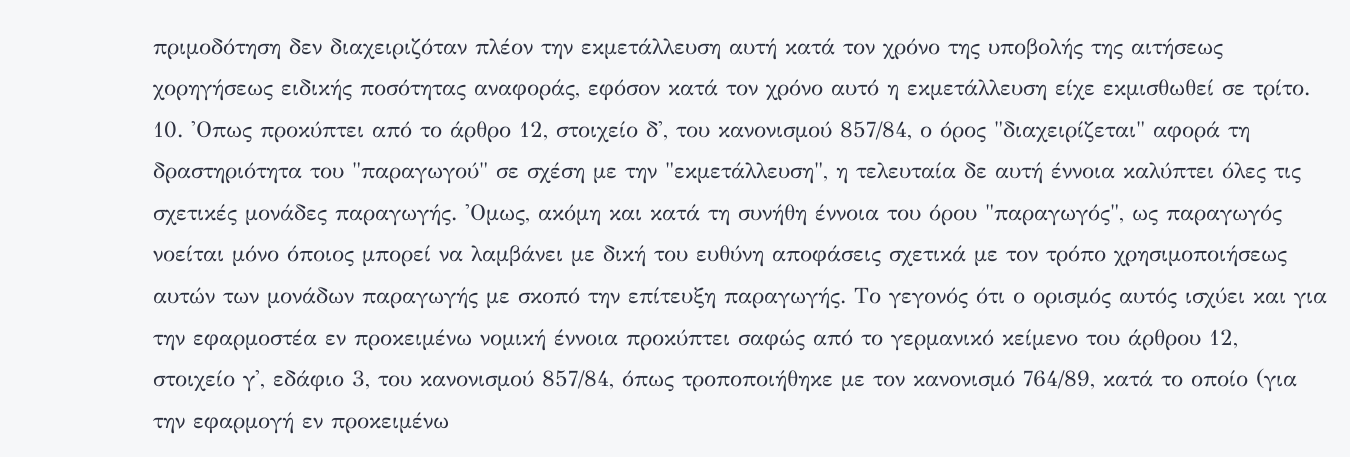πριμοδότηση δεν διαχειριζόταν πλέον την εκμετάλλευση αυτή κατά τον χρόνο της υποβολής της αιτήσεως χορηγήσεως ειδικής ποσότητας αναφοράς, εφόσον κατά τον χρόνο αυτό η εκμετάλλευση είχε εκμισθωθεί σε τρίτο.
10. 'Οπως προκύπτει από το άρθρο 12, στοιχείο δ', του κανονισμού 857/84, ο όρος "διαχειρίζεται" αφορά τη δραστηριότητα του "παραγωγού" σε σχέση με την "εκμετάλλευση", η τελευταία δε αυτή έννοια καλύπτει όλες τις σχετικές μονάδες παραγωγής. 'Ομως, ακόμη και κατά τη συνήθη έννοια του όρου "παραγωγός", ως παραγωγός νοείται μόνο όποιος μπορεί να λαμβάνει με δική του ευθύνη αποφάσεις σχετικά με τον τρόπο χρησιμοποιήσεως αυτών των μονάδων παραγωγής με σκοπό την επίτευξη παραγωγής. Το γεγονός ότι ο ορισμός αυτός ισχύει και για την εφαρμοστέα εν προκειμένω νομική έννοια προκύπτει σαφώς από το γερμανικό κείμενο του άρθρου 12, στοιχείο γ', εδάφιο 3, του κανονισμού 857/84, όπως τροποποιήθηκε με τον κανονισμό 764/89, κατά το οποίο (για την εφαρμογή εν προκειμένω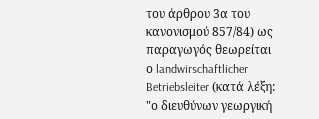του άρθρου 3α του κανονισμού 857/84) ως παραγωγός θεωρείται ο landwirschaftlicher Betriebsleiter (κατά λέξη: "ο διευθύνων γεωργική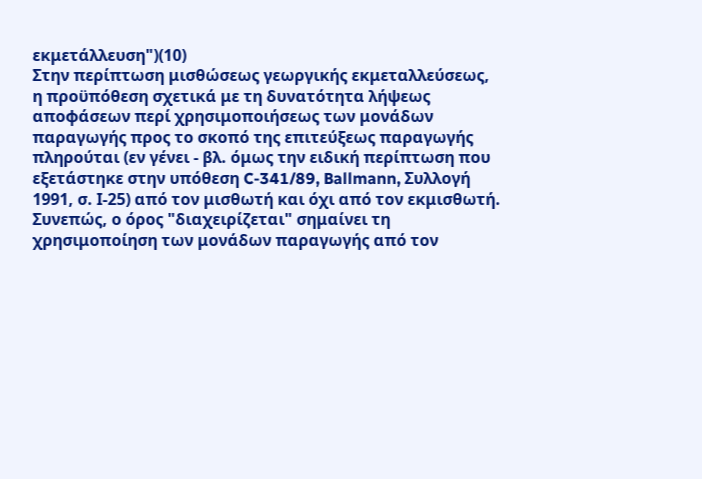εκμετάλλευση")(10)
Στην περίπτωση μισθώσεως γεωργικής εκμεταλλεύσεως, η προϋπόθεση σχετικά με τη δυνατότητα λήψεως αποφάσεων περί χρησιμοποιήσεως των μονάδων παραγωγής προς το σκοπό της επιτεύξεως παραγωγής πληρούται (εν γένει - βλ. όμως την ειδική περίπτωση που εξετάστηκε στην υπόθεση C-341/89, Ballmann, Συλλογή 1991, σ. Ι-25) από τον μισθωτή και όχι από τον εκμισθωτή. Συνεπώς, ο όρος "διαχειρίζεται" σημαίνει τη χρησιμοποίηση των μονάδων παραγωγής από τον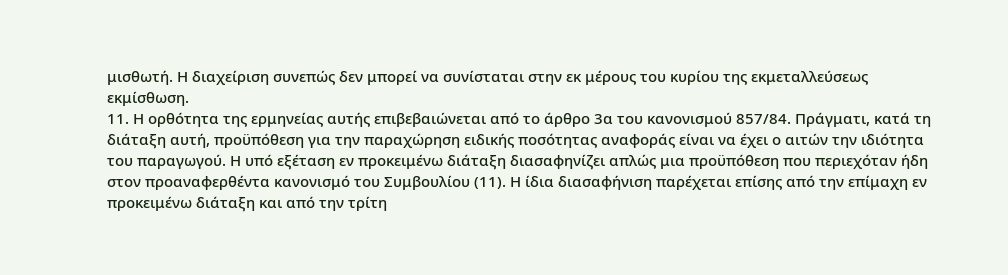μισθωτή. Η διαχείριση συνεπώς δεν μπορεί να συνίσταται στην εκ μέρους του κυρίου της εκμεταλλεύσεως εκμίσθωση.
11. Η ορθότητα της ερμηνείας αυτής επιβεβαιώνεται από το άρθρο 3α του κανονισμού 857/84. Πράγματι, κατά τη διάταξη αυτή, προϋπόθεση για την παραχώρηση ειδικής ποσότητας αναφοράς είναι να έχει ο αιτών την ιδιότητα του παραγωγού. Η υπό εξέταση εν προκειμένω διάταξη διασαφηνίζει απλώς μια προϋπόθεση που περιεχόταν ήδη στον προαναφερθέντα κανονισμό του Συμβουλίου (11). Η ίδια διασαφήνιση παρέχεται επίσης από την επίμαχη εν προκειμένω διάταξη και από την τρίτη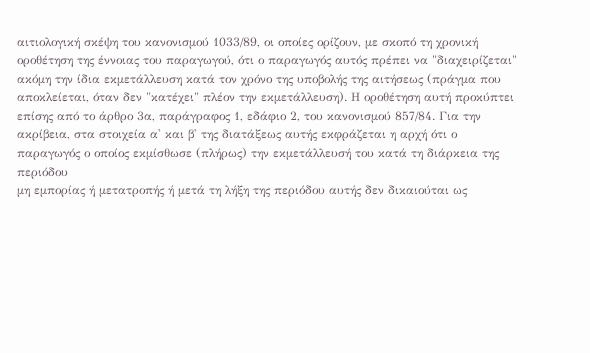αιτιολογική σκέψη του κανονισμού 1033/89, οι οποίες ορίζουν, με σκοπό τη χρονική οροθέτηση της έννοιας του παραγωγού, ότι ο παραγωγός αυτός πρέπει να "διαχειρίζεται" ακόμη την ίδια εκμετάλλευση κατά τον χρόνο της υποβολής της αιτήσεως (πράγμα που αποκλείεται, όταν δεν "κατέχει" πλέον την εκμετάλλευση). Η οροθέτηση αυτή προκύπτει επίσης από το άρθρο 3α, παράγραφος 1, εδάφιο 2, του κανονισμού 857/84. Για την ακρίβεια, στα στοιχεία α' και β' της διατάξεως αυτής εκφράζεται η αρχή ότι ο παραγωγός ο οποίος εκμίσθωσε (πλήρως) την εκμετάλλευσή του κατά τη διάρκεια της περιόδου
μη εμπορίας ή μετατροπής ή μετά τη λήξη της περιόδου αυτής δεν δικαιούται ως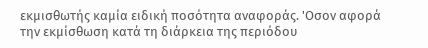εκμισθωτής καμία ειδική ποσότητα αναφοράς. 'Οσον αφορά την εκμίσθωση κατά τη διάρκεια της περιόδου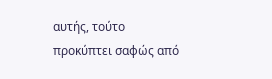αυτής, τούτο προκύπτει σαφώς από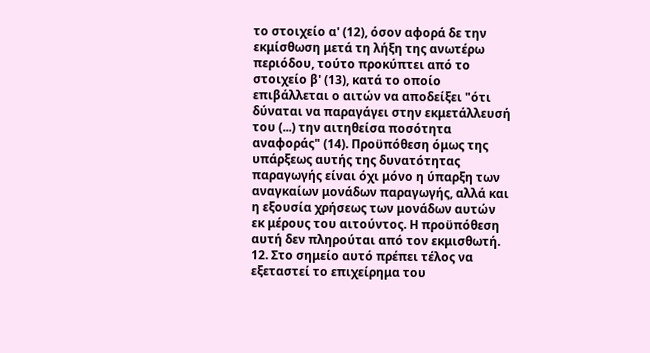το στοιχείο α' (12), όσον αφορά δε την εκμίσθωση μετά τη λήξη της ανωτέρω περιόδου, τούτο προκύπτει από το στοιχείο β' (13), κατά το οποίο επιβάλλεται ο αιτών να αποδείξει "ότι δύναται να παραγάγει στην εκμετάλλευσή του (...) την αιτηθείσα ποσότητα αναφοράς" (14). Προϋπόθεση όμως της υπάρξεως αυτής της δυνατότητας παραγωγής είναι όχι μόνο η ύπαρξη των αναγκαίων μονάδων παραγωγής, αλλά και η εξουσία χρήσεως των μονάδων αυτών εκ μέρους του αιτούντος. Η προϋπόθεση αυτή δεν πληρούται από τον εκμισθωτή.
12. Στο σημείο αυτό πρέπει τέλος να εξεταστεί το επιχείρημα του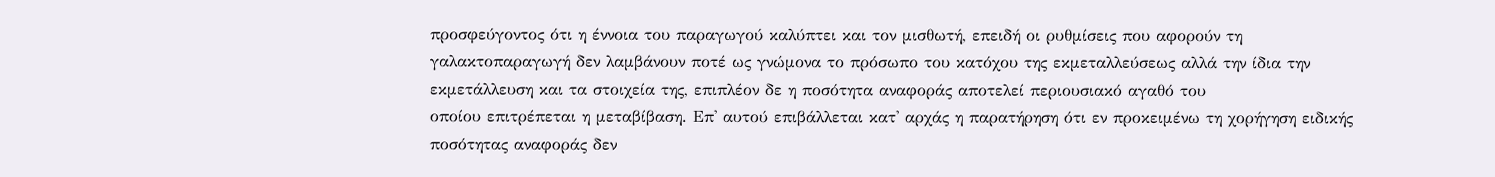προσφεύγοντος ότι η έννοια του παραγωγού καλύπτει και τον μισθωτή, επειδή οι ρυθμίσεις που αφορούν τη γαλακτοπαραγωγή δεν λαμβάνουν ποτέ ως γνώμονα το πρόσωπο του κατόχου της εκμεταλλεύσεως αλλά την ίδια την εκμετάλλευση και τα στοιχεία της, επιπλέον δε η ποσότητα αναφοράς αποτελεί περιουσιακό αγαθό του
οποίου επιτρέπεται η μεταβίβαση. Επ' αυτού επιβάλλεται κατ' αρχάς η παρατήρηση ότι εν προκειμένω τη χορήγηση ειδικής ποσότητας αναφοράς δεν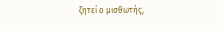ζητεί ο μισθωτής,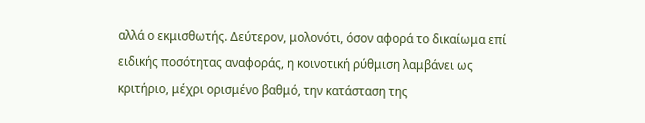αλλά ο εκμισθωτής. Δεύτερον, μολονότι, όσον αφορά το δικαίωμα επί ειδικής ποσότητας αναφοράς, η κοινοτική ρύθμιση λαμβάνει ως κριτήριο, μέχρι ορισμένο βαθμό, την κατάσταση της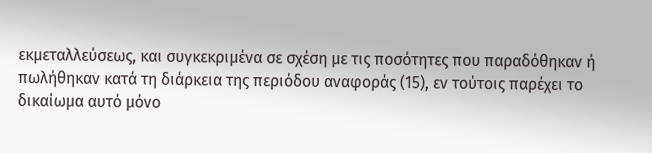εκμεταλλεύσεως, και συγκεκριμένα σε σχέση με τις ποσότητες που παραδόθηκαν ή πωλήθηκαν κατά τη διάρκεια της περιόδου αναφοράς (15), εν τούτοις παρέχει το δικαίωμα αυτό μόνο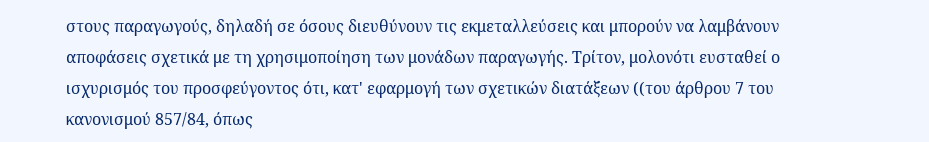στους παραγωγούς, δηλαδή σε όσους διευθύνουν τις εκμεταλλεύσεις και μπορούν να λαμβάνουν αποφάσεις σχετικά με τη χρησιμοποίηση των μονάδων παραγωγής. Τρίτον, μολονότι ευσταθεί ο ισχυρισμός του προσφεύγοντος ότι, κατ' εφαρμογή των σχετικών διατάξεων ((του άρθρου 7 του κανονισμού 857/84, όπως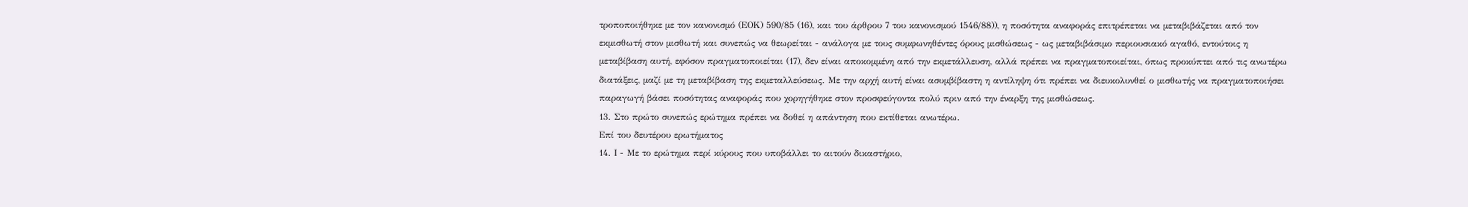τροποποιήθηκε με τον κανονισμό (ΕΟΚ) 590/85 (16), και του άρθρου 7 του κανονισμού 1546/88)), η ποσότητα αναφοράς επιτρέπεται να μεταβιβάζεται από τον εκμισθωτή στον μισθωτή και συνεπώς να θεωρείται - ανάλογα με τους συμφωνηθέντες όρους μισθώσεως - ως μεταβιβάσιμο περιουσιακό αγαθό, εντούτοις η μεταβίβαση αυτή, εφόσον πραγματοποιείται (17), δεν είναι αποκομμένη από την εκμετάλλευση, αλλά πρέπει να πραγματοποιείται, όπως προκύπτει από τις ανωτέρω διατάξεις, μαζί με τη μεταβίβαση της εκμεταλλεύσεως. Με την αρχή αυτή είναι ασυμβίβαστη η αντίληψη ότι πρέπει να διευκολυνθεί ο μισθωτής να πραγματοποιήσει παραγωγή βάσει ποσότητας αναφοράς που χορηγήθηκε στον προσφεύγοντα πολύ πριν από την έναρξη της μισθώσεως.
13. Στο πρώτο συνεπώς ερώτημα πρέπει να δοθεί η απάντηση που εκτίθεται ανωτέρω.
Επί του δευτέρου ερωτήματος
14. Ι - Με το ερώτημα περί κύρους που υποβάλλει το αιτούν δικαστήριο,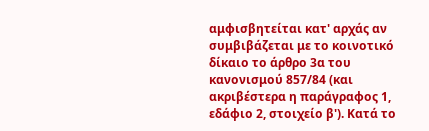αμφισβητείται κατ' αρχάς αν συμβιβάζεται με το κοινοτικό δίκαιο το άρθρο 3α του κανονισμού 857/84 (και ακριβέστερα η παράγραφος 1, εδάφιο 2, στοιχείο β'). Κατά το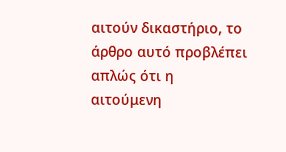αιτούν δικαστήριο, το άρθρο αυτό προβλέπει απλώς ότι η αιτούμενη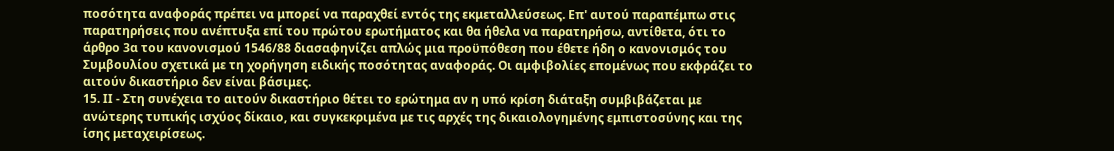ποσότητα αναφοράς πρέπει να μπορεί να παραχθεί εντός της εκμεταλλεύσεως. Επ' αυτού παραπέμπω στις παρατηρήσεις που ανέπτυξα επί του πρώτου ερωτήματος και θα ήθελα να παρατηρήσω, αντίθετα, ότι το άρθρο 3α του κανονισμού 1546/88 διασαφηνίζει απλώς μια προϋπόθεση που έθετε ήδη ο κανονισμός του Συμβουλίου σχετικά με τη χορήγηση ειδικής ποσότητας αναφοράς. Οι αμφιβολίες επομένως που εκφράζει το αιτούν δικαστήριο δεν είναι βάσιμες.
15. ΙΙ - Στη συνέχεια το αιτούν δικαστήριο θέτει το ερώτημα αν η υπό κρίση διάταξη συμβιβάζεται με ανώτερης τυπικής ισχύος δίκαιο, και συγκεκριμένα με τις αρχές της δικαιολογημένης εμπιστοσύνης και της ίσης μεταχειρίσεως.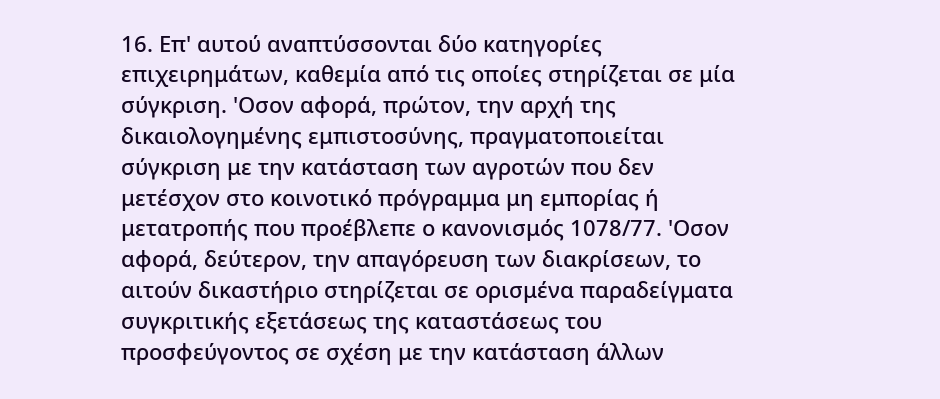16. Επ' αυτού αναπτύσσονται δύο κατηγορίες επιχειρημάτων, καθεμία από τις οποίες στηρίζεται σε μία σύγκριση. 'Οσον αφορά, πρώτον, την αρχή της δικαιολογημένης εμπιστοσύνης, πραγματοποιείται σύγκριση με την κατάσταση των αγροτών που δεν μετέσχον στο κοινοτικό πρόγραμμα μη εμπορίας ή μετατροπής που προέβλεπε ο κανονισμός 1078/77. 'Οσον αφορά, δεύτερον, την απαγόρευση των διακρίσεων, το αιτούν δικαστήριο στηρίζεται σε ορισμένα παραδείγματα συγκριτικής εξετάσεως της καταστάσεως του προσφεύγοντος σε σχέση με την κατάσταση άλλων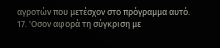αγροτών που μετέσχον στο πρόγραμμα αυτό.
17. 'Οσον αφορά τη σύγκριση με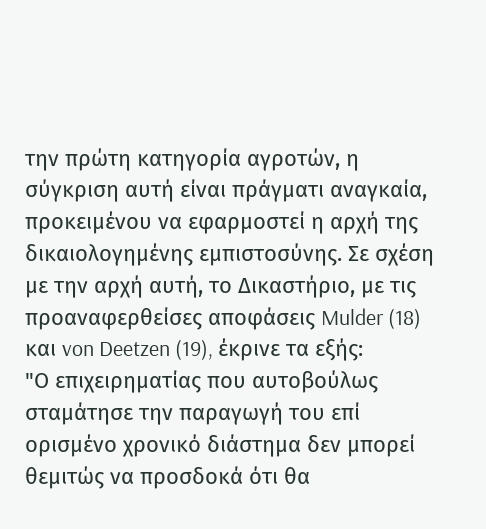την πρώτη κατηγορία αγροτών, η σύγκριση αυτή είναι πράγματι αναγκαία, προκειμένου να εφαρμοστεί η αρχή της δικαιολογημένης εμπιστοσύνης. Σε σχέση με την αρχή αυτή, το Δικαστήριο, με τις προαναφερθείσες αποφάσεις Mulder (18) και von Deetzen (19), έκρινε τα εξής:
"Ο επιχειρηματίας που αυτοβούλως σταμάτησε την παραγωγή του επί ορισμένο χρονικό διάστημα δεν μπορεί θεμιτώς να προσδοκά ότι θα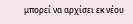μπορεί να αρχίσει εκ νέου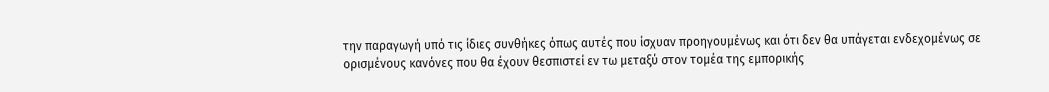την παραγωγή υπό τις ίδιες συνθήκες όπως αυτές που ίσχυαν προηγουμένως και ότι δεν θα υπάγεται ενδεχομένως σε ορισμένους κανόνες που θα έχουν θεσπιστεί εν τω μεταξύ στον τομέα της εμπορικής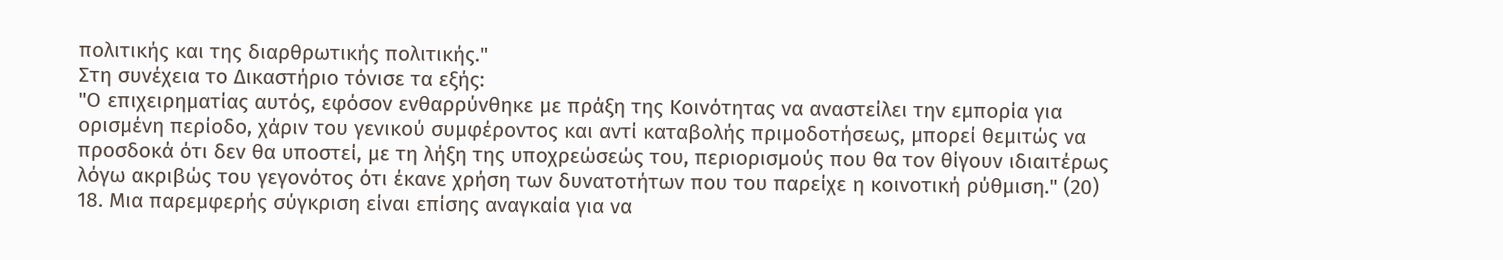πολιτικής και της διαρθρωτικής πολιτικής."
Στη συνέχεια το Δικαστήριο τόνισε τα εξής:
"Ο επιχειρηματίας αυτός, εφόσον ενθαρρύνθηκε με πράξη της Κοινότητας να αναστείλει την εμπορία για ορισμένη περίοδο, χάριν του γενικού συμφέροντος και αντί καταβολής πριμοδοτήσεως, μπορεί θεμιτώς να προσδοκά ότι δεν θα υποστεί, με τη λήξη της υποχρεώσεώς του, περιορισμούς που θα τον θίγουν ιδιαιτέρως λόγω ακριβώς του γεγονότος ότι έκανε χρήση των δυνατοτήτων που του παρείχε η κοινοτική ρύθμιση." (20)
18. Μια παρεμφερής σύγκριση είναι επίσης αναγκαία για να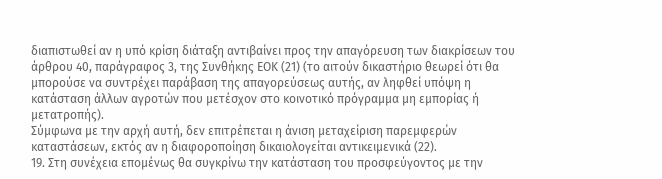διαπιστωθεί αν η υπό κρίση διάταξη αντιβαίνει προς την απαγόρευση των διακρίσεων του άρθρου 40, παράγραφος 3, της Συνθήκης ΕΟΚ (21) (το αιτούν δικαστήριο θεωρεί ότι θα μπορούσε να συντρέχει παράβαση της απαγορεύσεως αυτής, αν ληφθεί υπόψη η κατάσταση άλλων αγροτών που μετέσχον στο κοινοτικό πρόγραμμα μη εμπορίας ή μετατροπής).
Σύμφωνα με την αρχή αυτή, δεν επιτρέπεται η άνιση μεταχείριση παρεμφερών καταστάσεων, εκτός αν η διαφοροποίηση δικαιολογείται αντικειμενικά (22).
19. Στη συνέχεια επομένως θα συγκρίνω την κατάσταση του προσφεύγοντος με την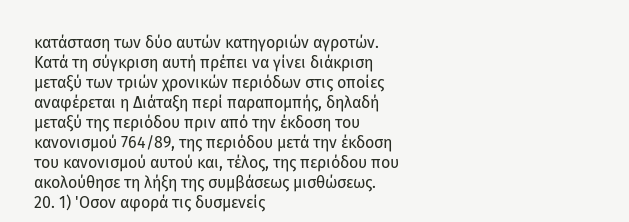κατάσταση των δύο αυτών κατηγοριών αγροτών. Κατά τη σύγκριση αυτή πρέπει να γίνει διάκριση μεταξύ των τριών χρονικών περιόδων στις οποίες αναφέρεται η Διάταξη περί παραπομπής, δηλαδή μεταξύ της περιόδου πριν από την έκδοση του κανονισμού 764/89, της περιόδου μετά την έκδοση του κανονισμού αυτού και, τέλος, της περιόδου που ακολούθησε τη λήξη της συμβάσεως μισθώσεως.
20. 1) 'Οσον αφορά τις δυσμενείς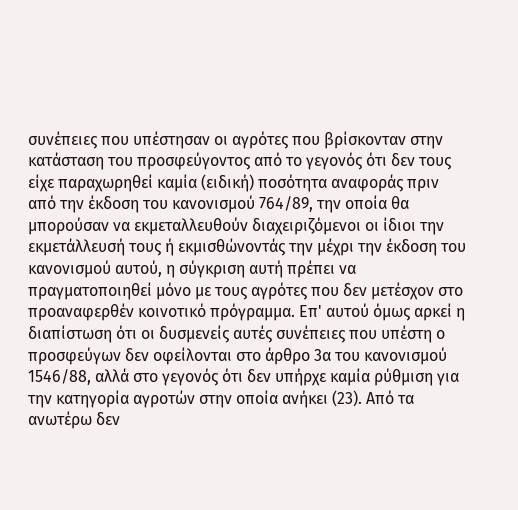συνέπειες που υπέστησαν οι αγρότες που βρίσκονταν στην κατάσταση του προσφεύγοντος από το γεγονός ότι δεν τους είχε παραχωρηθεί καμία (ειδική) ποσότητα αναφοράς πριν από την έκδοση του κανονισμού 764/89, την οποία θα μπορούσαν να εκμεταλλευθούν διαχειριζόμενοι οι ίδιοι την εκμετάλλευσή τους ή εκμισθώνοντάς την μέχρι την έκδοση του κανονισμού αυτού, η σύγκριση αυτή πρέπει να πραγματοποιηθεί μόνο με τους αγρότες που δεν μετέσχον στο προαναφερθέν κοινοτικό πρόγραμμα. Επ' αυτού όμως αρκεί η διαπίστωση ότι οι δυσμενείς αυτές συνέπειες που υπέστη ο προσφεύγων δεν οφείλονται στο άρθρο 3α του κανονισμού 1546/88, αλλά στο γεγονός ότι δεν υπήρχε καμία ρύθμιση για την κατηγορία αγροτών στην οποία ανήκει (23). Από τα ανωτέρω δεν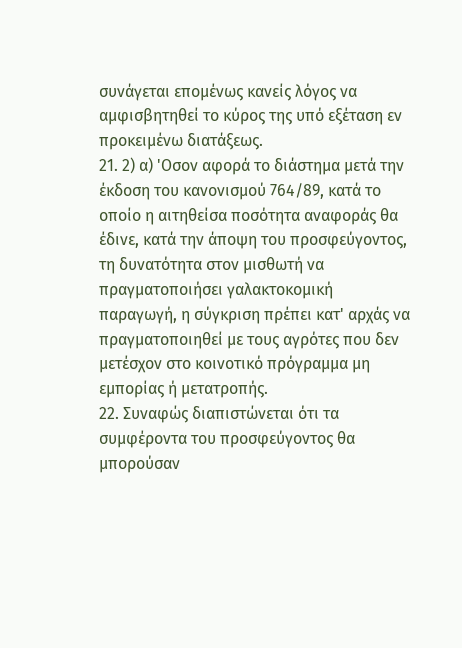συνάγεται επομένως κανείς λόγος να αμφισβητηθεί το κύρος της υπό εξέταση εν προκειμένω διατάξεως.
21. 2) α) 'Οσον αφορά το διάστημα μετά την έκδοση του κανονισμού 764/89, κατά το οποίο η αιτηθείσα ποσότητα αναφοράς θα έδινε, κατά την άποψη του προσφεύγοντος, τη δυνατότητα στον μισθωτή να πραγματοποιήσει γαλακτοκομική παραγωγή, η σύγκριση πρέπει κατ' αρχάς να πραγματοποιηθεί με τους αγρότες που δεν μετέσχον στο κοινοτικό πρόγραμμα μη εμπορίας ή μετατροπής.
22. Συναφώς διαπιστώνεται ότι τα συμφέροντα του προσφεύγοντος θα μπορούσαν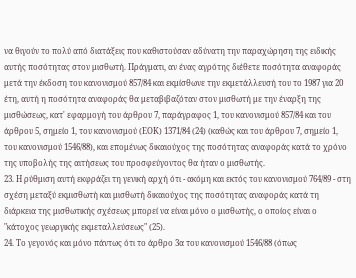να θιγούν το πολύ από διατάξεις που καθιστούσαν αδύνατη την παραχώρηση της ειδικής αυτής ποσότητας στον μισθωτή. Πράγματι, αν ένας αγρότης διέθετε ποσότητα αναφοράς μετά την έκδοση του κανονισμού 857/84 και εκμίσθωνε την εκμετάλλευσή του το 1987 για 20 έτη, αυτή η ποσότητα αναφοράς θα μεταβιβαζόταν στον μισθωτή με την έναρξη της μισθώσεως, κατ' εφαρμογή του άρθρου 7, παράγραφος 1, του κανονισμού 857/84 και του άρθρου 5, σημείο 1, του κανονισμού (ΕΟΚ) 1371/84 (24) (καθώς και του άρθρου 7, σημείο 1, του κανονισμού 1546/88), και επομένως δικαιούχος της ποσότητας αναφοράς κατά το χρόνο της υποβολής της αιτήσεως του προσφεύγοντος θα ήταν ο μισθωτής.
23. Η ρύθμιση αυτή εκφράζει τη γενική αρχή ότι - ακόμη και εκτός του κανονισμού 764/89 - στη σχέση μεταξύ εκμισθωτή και μισθωτή δικαιούχος της ποσότητας αναφοράς κατά τη διάρκεια της μισθωτικής σχέσεως μπορεί να είναι μόνο ο μισθωτής, ο οποίος είναι ο "κάτοχος γεωργικής εκμεταλλεύσεως" (25).
24. Το γεγονός και μόνο πάντως ότι το άρθρο 3α του κανονισμού 1546/88 (όπως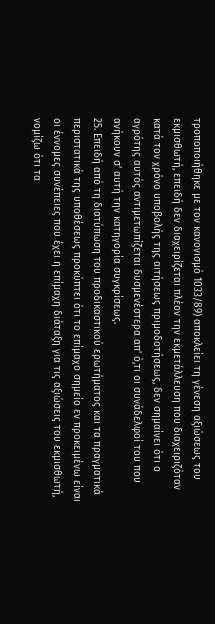τροποποιήθηκε με τον κανονισμό 1033/89) αποκλείει τη γένεση αξιώσεως του εκμισθωτή, επειδή δεν διαχειρίζεται πλέον την εκμετάλλευση που διαχειριζόταν κατά τον χρόνο υποβολής της αιτήσεως πριμοδοτήσεως, δεν σημαίνει ότι ο αγρότης αυτός αντιμετωπίζεται δυσμενέστερα απ' ό,τι οι συνάδελφοί του που ανήκουν σ' αυτή την κατηγορία συγκρίσεως.
25. Επειδή από τη διατύπωση του προδικαστικού ερωτήματος και τα πραγματικά περιστατικά της υποθέσεως προκύπτει ότι το επίμαχο σημείο εν προκειμένω είναι οι έννομες συνέπειες που έχει η επίμαχη διάταξη για τις αξιώσεις του εκμισθωτή, νομίζω ότι τα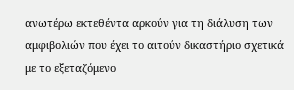ανωτέρω εκτεθέντα αρκούν για τη διάλυση των αμφιβολιών που έχει το αιτούν δικαστήριο σχετικά με το εξεταζόμενο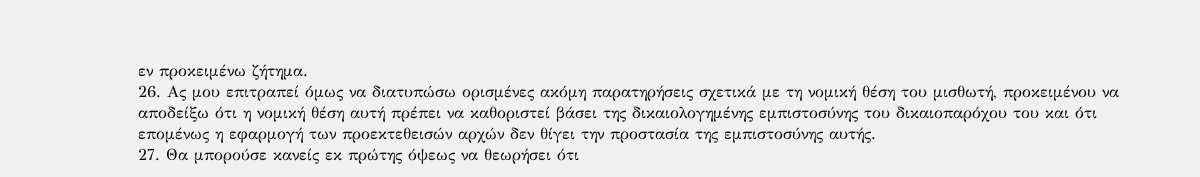εν προκειμένω ζήτημα.
26. Ας μου επιτραπεί όμως να διατυπώσω ορισμένες ακόμη παρατηρήσεις σχετικά με τη νομική θέση του μισθωτή, προκειμένου να αποδείξω ότι η νομική θέση αυτή πρέπει να καθοριστεί βάσει της δικαιολογημένης εμπιστοσύνης του δικαιοπαρόχου του και ότι επομένως η εφαρμογή των προεκτεθεισών αρχών δεν θίγει την προστασία της εμπιστοσύνης αυτής.
27. Θα μπορούσε κανείς εκ πρώτης όψεως να θεωρήσει ότι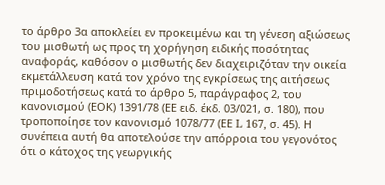το άρθρο 3α αποκλείει εν προκειμένω και τη γένεση αξιώσεως του μισθωτή ως προς τη χορήγηση ειδικής ποσότητας αναφοράς, καθόσον ο μισθωτής δεν διαχειριζόταν την οικεία εκμετάλλευση κατά τον χρόνο της εγκρίσεως της αιτήσεως πριμοδοτήσεως κατά το άρθρο 5, παράγραφος 2, του κανονισμού (ΕΟΚ) 1391/78 (ΕΕ ειδ. έκδ. 03/021, σ. 180), που τροποποίησε τον κανονισμό 1078/77 (ΕΕ L 167, σ. 45). Η συνέπεια αυτή θα αποτελούσε την απόρροια του γεγονότος ότι ο κάτοχος της γεωργικής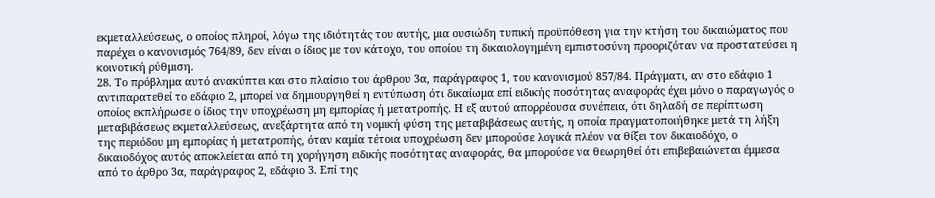εκμεταλλεύσεως, ο οποίος πληροί, λόγω της ιδιότητάς του αυτής, μια ουσιώδη τυπική προϋπόθεση για την κτήση του δικαιώματος που παρέχει ο κανονισμός 764/89, δεν είναι ο ίδιος με τον κάτοχο, του οποίου τη δικαιολογημένη εμπιστοσύνη προοριζόταν να προστατεύσει η κοινοτική ρύθμιση.
28. Το πρόβλημα αυτό ανακύπτει και στο πλαίσιο του άρθρου 3α, παράγραφος 1, του κανονισμού 857/84. Πράγματι, αν στο εδάφιο 1 αντιπαρατεθεί το εδάφιο 2, μπορεί να δημιουργηθεί η εντύπωση ότι δικαίωμα επί ειδικής ποσότητας αναφοράς έχει μόνο ο παραγωγός ο οποίος εκπλήρωσε ο ίδιος την υποχρέωση μη εμπορίας ή μετατροπής. Η εξ αυτού απορρέουσα συνέπεια, ότι δηλαδή σε περίπτωση μεταβιβάσεως εκμεταλλεύσεως, ανεξάρτητα από τη νομική φύση της μεταβιβάσεως αυτής, η οποία πραγματοποιήθηκε μετά τη λήξη της περιόδου μη εμπορίας ή μετατροπής, όταν καμία τέτοια υποχρέωση δεν μπορούσε λογικά πλέον να θίξει τον δικαιοδόχο, ο δικαιοδόχος αυτός αποκλείεται από τη χορήγηση ειδικής ποσότητας αναφοράς, θα μπορούσε να θεωρηθεί ότι επιβεβαιώνεται έμμεσα από το άρθρο 3α, παράγραφος 2, εδάφιο 3. Επί της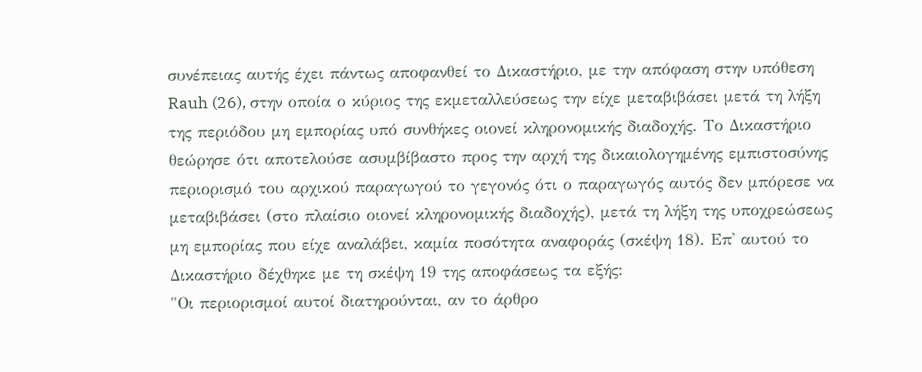συνέπειας αυτής έχει πάντως αποφανθεί το Δικαστήριο, με την απόφαση στην υπόθεση Rauh (26), στην οποία ο κύριος της εκμεταλλεύσεως την είχε μεταβιβάσει μετά τη λήξη της περιόδου μη εμπορίας υπό συνθήκες οιονεί κληρονομικής διαδοχής. Το Δικαστήριο θεώρησε ότι αποτελούσε ασυμβίβαστο προς την αρχή της δικαιολογημένης εμπιστοσύνης περιορισμό του αρχικού παραγωγού το γεγονός ότι ο παραγωγός αυτός δεν μπόρεσε να μεταβιβάσει (στο πλαίσιο οιονεί κληρονομικής διαδοχής), μετά τη λήξη της υποχρεώσεως μη εμπορίας που είχε αναλάβει, καμία ποσότητα αναφοράς (σκέψη 18). Επ' αυτού το Δικαστήριο δέχθηκε με τη σκέψη 19 της αποφάσεως τα εξής:
"Οι περιορισμοί αυτοί διατηρούνται, αν το άρθρο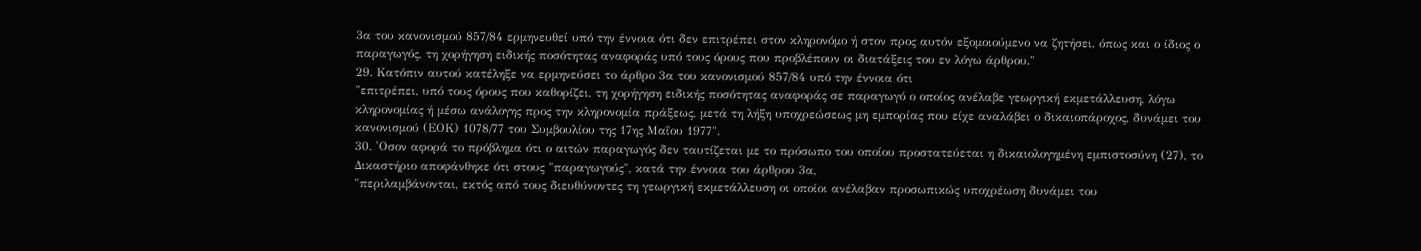3α του κανονισμού 857/84 ερμηνευθεί υπό την έννοια ότι δεν επιτρέπει στον κληρονόμο ή στον προς αυτόν εξομοιούμενο να ζητήσει, όπως και ο ίδιος ο παραγωγός, τη χορήγηση ειδικής ποσότητας αναφοράς υπό τους όρους που προβλέπουν οι διατάξεις του εν λόγω άρθρου."
29. Κατόπιν αυτού κατέληξε να ερμηνεύσει το άρθρο 3α του κανονισμού 857/84 υπό την έννοια ότι
"επιτρέπει, υπό τους όρους που καθορίζει, τη χορήγηση ειδικής ποσότητας αναφοράς σε παραγωγό ο οποίος ανέλαβε γεωργική εκμετάλλευση, λόγω κληρονομίας ή μέσω ανάλογης προς την κληρονομία πράξεως, μετά τη λήξη υποχρεώσεως μη εμπορίας που είχε αναλάβει ο δικαιοπάροχος, δυνάμει του κανονισμού (ΕΟΚ) 1078/77 του Συμβουλίου της 17ης Μαΐου 1977".
30. 'Οσον αφορά το πρόβλημα ότι ο αιτών παραγωγός δεν ταυτίζεται με το πρόσωπο του οποίου προστατεύεται η δικαιολογημένη εμπιστοσύνη (27), το Δικαστήριο αποφάνθηκε ότι στους "παραγωγούς", κατά την έννοια του άρθρου 3α,
"περιλαμβάνονται, εκτός από τους διευθύνοντες τη γεωργική εκμετάλλευση οι οποίοι ανέλαβαν προσωπικώς υποχρέωση δυνάμει του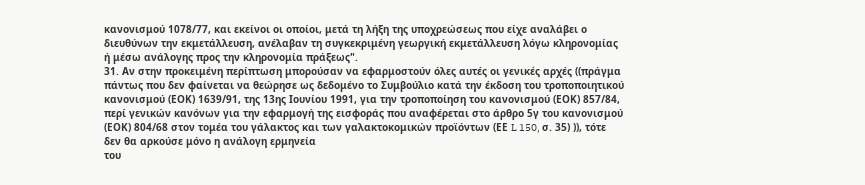κανονισμού 1078/77, και εκείνοι οι οποίοι, μετά τη λήξη της υποχρεώσεως που είχε αναλάβει ο διευθύνων την εκμετάλλευση, ανέλαβαν τη συγκεκριμένη γεωργική εκμετάλλευση λόγω κληρονομίας ή μέσω ανάλογης προς την κληρονομία πράξεως".
31. Αν στην προκειμένη περίπτωση μπορούσαν να εφαρμοστούν όλες αυτές οι γενικές αρχές ((πράγμα πάντως που δεν φαίνεται να θεώρησε ως δεδομένο το Συμβούλιο κατά την έκδοση του τροποποιητικού κανονισμού (ΕΟΚ) 1639/91, της 13ης Ιουνίου 1991, για την τροποποίηση του κανονισμού (ΕΟΚ) 857/84, περί γενικών κανόνων για την εφαρμογή της εισφοράς που αναφέρεται στο άρθρο 5γ του κανονισμού (ΕΟΚ) 804/68 στον τομέα του γάλακτος και των γαλακτοκομικών προϊόντων (ΕΕ L 150, σ. 35) )), τότε δεν θα αρκούσε μόνο η ανάλογη ερμηνεία
του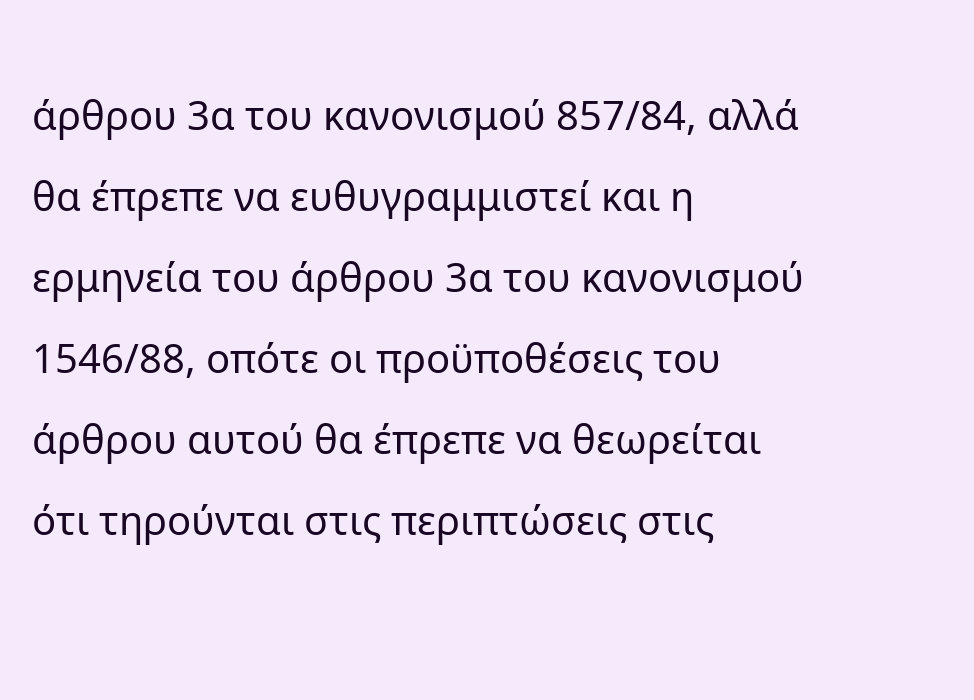άρθρου 3α του κανονισμού 857/84, αλλά θα έπρεπε να ευθυγραμμιστεί και η ερμηνεία του άρθρου 3α του κανονισμού 1546/88, οπότε οι προϋποθέσεις του άρθρου αυτού θα έπρεπε να θεωρείται ότι τηρούνται στις περιπτώσεις στις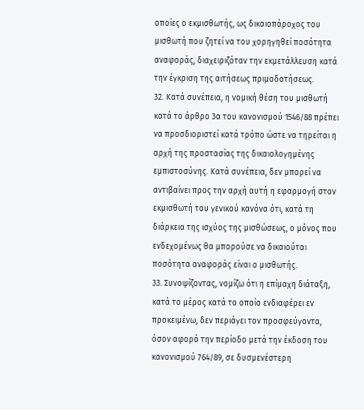οποίες ο εκμισθωτής, ως δικαιοπάροχος του μισθωτή που ζητεί να του χορηγηθεί ποσότητα αναφοράς, διαχειριζόταν την εκμετάλλευση κατά την έγκριση της αιτήσεως πριμοδοτήσεως.
32. Κατά συνέπεια, η νομική θέση του μισθωτή κατά το άρθρο 3α του κανονισμού 1546/88 πρέπει να προσδιοριστεί κατά τρόπο ώστε να τηρείται η αρχή της προστασίας της δικαιολογημένης εμπιστοσύνης. Κατά συνέπεια, δεν μπορεί να αντιβαίνει προς την αρχή αυτή η εφαρμογή στον εκμισθωτή του γενικού κανόνα ότι, κατά τη διάρκεια της ισχύος της μισθώσεως, ο μόνος που ενδεχομένως θα μπορούσε να δικαιούται ποσότητα αναφοράς είναι ο μισθωτής.
33. Συνοψίζοντας, νομίζω ότι η επίμαχη διάταξη, κατά το μέρος κατά το οποίο ενδιαφέρει εν προκειμένω, δεν περιάγει τον προσφεύγοντα, όσον αφορά την περίοδο μετά την έκδοση του κανονισμού 764/89, σε δυσμενέστερη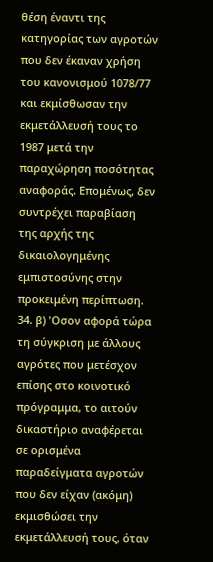θέση έναντι της κατηγορίας των αγροτών που δεν έκαναν χρήση του κανονισμού 1078/77 και εκμίσθωσαν την εκμετάλλευσή τους το 1987 μετά την παραχώρηση ποσότητας αναφοράς. Επομένως, δεν συντρέχει παραβίαση της αρχής της δικαιολογημένης εμπιστοσύνης στην προκειμένη περίπτωση.
34. β) 'Οσον αφορά τώρα τη σύγκριση με άλλους αγρότες που μετέσχον επίσης στο κοινοτικό πρόγραμμα, το αιτούν δικαστήριο αναφέρεται σε ορισμένα παραδείγματα αγροτών που δεν είχαν (ακόμη) εκμισθώσει την εκμετάλλευσή τους, όταν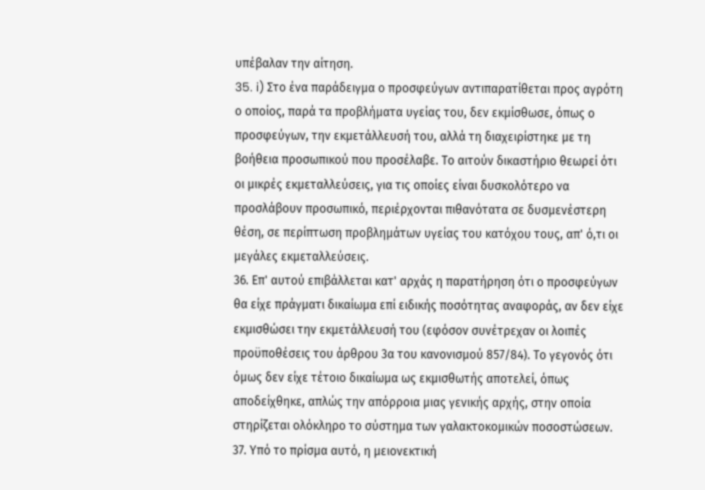υπέβαλαν την αίτηση.
35. i) Στο ένα παράδειγμα ο προσφεύγων αντιπαρατίθεται προς αγρότη ο οποίος, παρά τα προβλήματα υγείας του, δεν εκμίσθωσε, όπως ο προσφεύγων, την εκμετάλλευσή του, αλλά τη διαχειρίστηκε με τη βοήθεια προσωπικού που προσέλαβε. Το αιτούν δικαστήριο θεωρεί ότι οι μικρές εκμεταλλεύσεις, για τις οποίες είναι δυσκολότερο να προσλάβουν προσωπικό, περιέρχονται πιθανότατα σε δυσμενέστερη θέση, σε περίπτωση προβλημάτων υγείας του κατόχου τους, απ' ό,τι οι μεγάλες εκμεταλλεύσεις.
36. Επ' αυτού επιβάλλεται κατ' αρχάς η παρατήρηση ότι ο προσφεύγων θα είχε πράγματι δικαίωμα επί ειδικής ποσότητας αναφοράς, αν δεν είχε εκμισθώσει την εκμετάλλευσή του (εφόσον συνέτρεχαν οι λοιπές προϋποθέσεις του άρθρου 3α του κανονισμού 857/84). Το γεγονός ότι όμως δεν είχε τέτοιο δικαίωμα ως εκμισθωτής αποτελεί, όπως αποδείχθηκε, απλώς την απόρροια μιας γενικής αρχής, στην οποία στηρίζεται ολόκληρο το σύστημα των γαλακτοκομικών ποσοστώσεων.
37. Υπό το πρίσμα αυτό, η μειονεκτική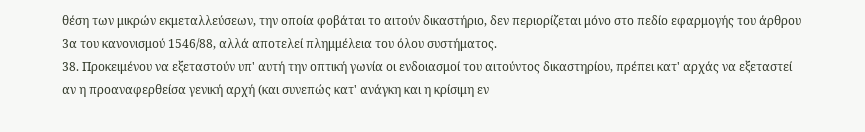θέση των μικρών εκμεταλλεύσεων, την οποία φοβάται το αιτούν δικαστήριο, δεν περιορίζεται μόνο στο πεδίο εφαρμογής του άρθρου 3α του κανονισμού 1546/88, αλλά αποτελεί πλημμέλεια του όλου συστήματος.
38. Προκειμένου να εξεταστούν υπ' αυτή την οπτική γωνία οι ενδοιασμοί του αιτούντος δικαστηρίου, πρέπει κατ' αρχάς να εξεταστεί αν η προαναφερθείσα γενική αρχή (και συνεπώς κατ' ανάγκη και η κρίσιμη εν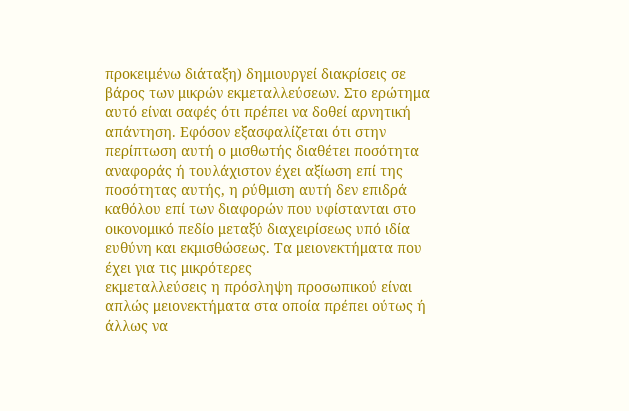προκειμένω διάταξη) δημιουργεί διακρίσεις σε βάρος των μικρών εκμεταλλεύσεων. Στο ερώτημα αυτό είναι σαφές ότι πρέπει να δοθεί αρνητική απάντηση. Εφόσον εξασφαλίζεται ότι στην περίπτωση αυτή ο μισθωτής διαθέτει ποσότητα αναφοράς ή τουλάχιστον έχει αξίωση επί της ποσότητας αυτής, η ρύθμιση αυτή δεν επιδρά καθόλου επί των διαφορών που υφίστανται στο οικονομικό πεδίο μεταξύ διαχειρίσεως υπό ιδία ευθύνη και εκμισθώσεως. Τα μειονεκτήματα που έχει για τις μικρότερες
εκμεταλλεύσεις η πρόσληψη προσωπικού είναι απλώς μειονεκτήματα στα οποία πρέπει ούτως ή άλλως να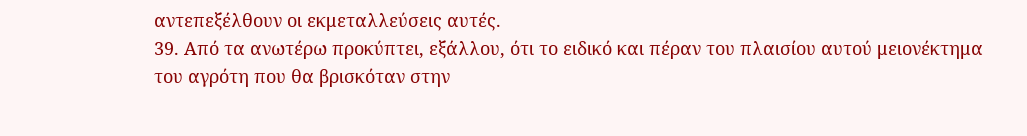αντεπεξέλθουν οι εκμεταλλεύσεις αυτές.
39. Από τα ανωτέρω προκύπτει, εξάλλου, ότι το ειδικό και πέραν του πλαισίου αυτού μειονέκτημα του αγρότη που θα βρισκόταν στην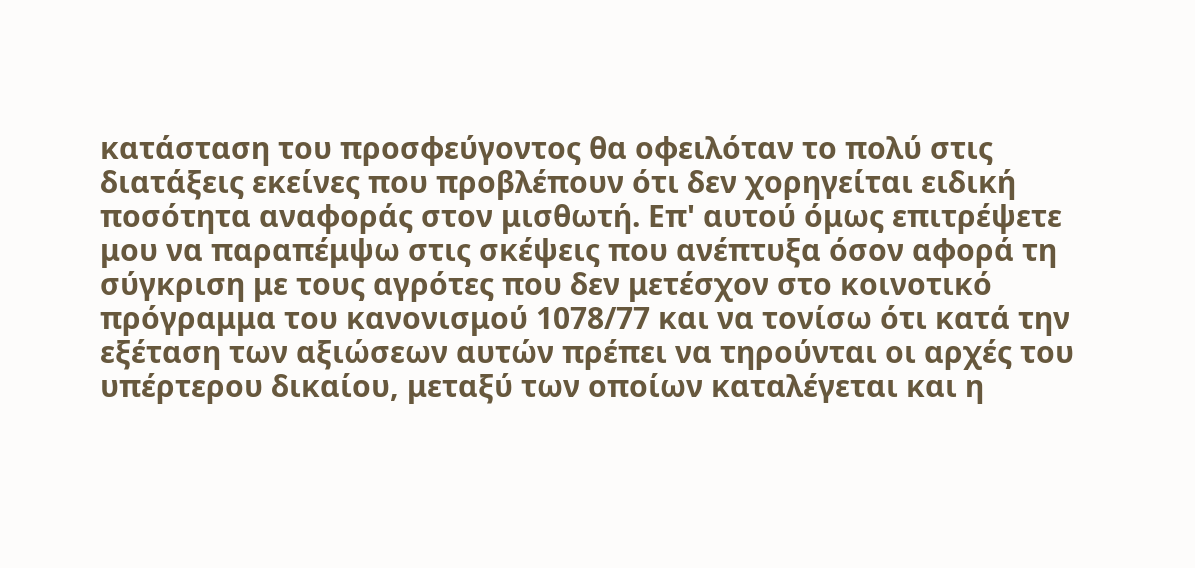κατάσταση του προσφεύγοντος θα οφειλόταν το πολύ στις διατάξεις εκείνες που προβλέπουν ότι δεν χορηγείται ειδική ποσότητα αναφοράς στον μισθωτή. Επ' αυτού όμως επιτρέψετε μου να παραπέμψω στις σκέψεις που ανέπτυξα όσον αφορά τη σύγκριση με τους αγρότες που δεν μετέσχον στο κοινοτικό πρόγραμμα του κανονισμού 1078/77 και να τονίσω ότι κατά την εξέταση των αξιώσεων αυτών πρέπει να τηρούνται οι αρχές του υπέρτερου δικαίου, μεταξύ των οποίων καταλέγεται και η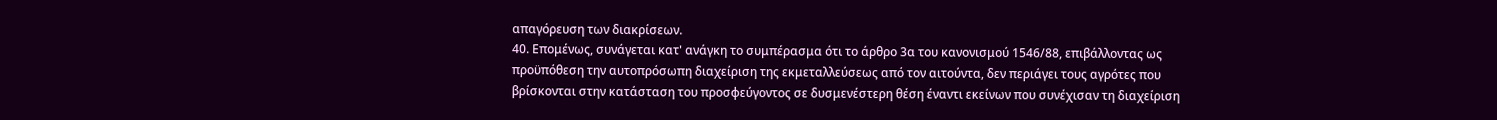απαγόρευση των διακρίσεων.
40. Επομένως, συνάγεται κατ' ανάγκη το συμπέρασμα ότι το άρθρο 3α του κανονισμού 1546/88, επιβάλλοντας ως προϋπόθεση την αυτοπρόσωπη διαχείριση της εκμεταλλεύσεως από τον αιτούντα, δεν περιάγει τους αγρότες που βρίσκονται στην κατάσταση του προσφεύγοντος σε δυσμενέστερη θέση έναντι εκείνων που συνέχισαν τη διαχείριση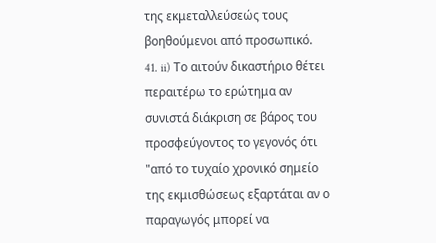της εκμεταλλεύσεώς τους βοηθούμενοι από προσωπικό.
41. ii) Το αιτούν δικαστήριο θέτει περαιτέρω το ερώτημα αν συνιστά διάκριση σε βάρος του προσφεύγοντος το γεγονός ότι "από το τυχαίο χρονικό σημείο της εκμισθώσεως εξαρτάται αν ο παραγωγός μπορεί να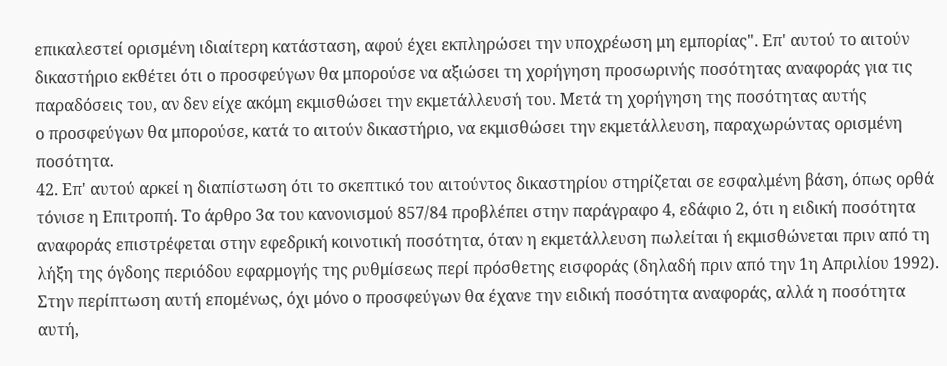επικαλεστεί ορισμένη ιδιαίτερη κατάσταση, αφού έχει εκπληρώσει την υποχρέωση μη εμπορίας". Επ' αυτού το αιτούν δικαστήριο εκθέτει ότι ο προσφεύγων θα μπορούσε να αξιώσει τη χορήγηση προσωρινής ποσότητας αναφοράς για τις παραδόσεις του, αν δεν είχε ακόμη εκμισθώσει την εκμετάλλευσή του. Μετά τη χορήγηση της ποσότητας αυτής
ο προσφεύγων θα μπορούσε, κατά το αιτούν δικαστήριο, να εκμισθώσει την εκμετάλλευση, παραχωρώντας ορισμένη ποσότητα.
42. Επ' αυτού αρκεί η διαπίστωση ότι το σκεπτικό του αιτούντος δικαστηρίου στηρίζεται σε εσφαλμένη βάση, όπως ορθά τόνισε η Επιτροπή. Το άρθρο 3α του κανονισμού 857/84 προβλέπει στην παράγραφο 4, εδάφιο 2, ότι η ειδική ποσότητα αναφοράς επιστρέφεται στην εφεδρική κοινοτική ποσότητα, όταν η εκμετάλλευση πωλείται ή εκμισθώνεται πριν από τη λήξη της όγδοης περιόδου εφαρμογής της ρυθμίσεως περί πρόσθετης εισφοράς (δηλαδή πριν από την 1η Απριλίου 1992). Στην περίπτωση αυτή επομένως, όχι μόνο ο προσφεύγων θα έχανε την ειδική ποσότητα αναφοράς, αλλά η ποσότητα αυτή,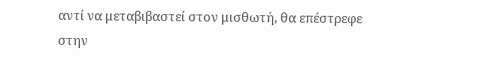αντί να μεταβιβαστεί στον μισθωτή, θα επέστρεφε στην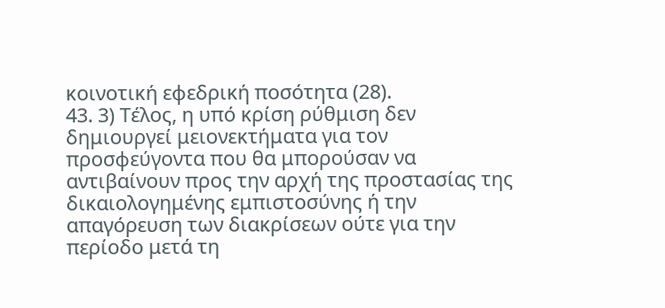κοινοτική εφεδρική ποσότητα (28).
43. 3) Τέλος, η υπό κρίση ρύθμιση δεν δημιουργεί μειονεκτήματα για τον προσφεύγοντα που θα μπορούσαν να αντιβαίνουν προς την αρχή της προστασίας της δικαιολογημένης εμπιστοσύνης ή την απαγόρευση των διακρίσεων ούτε για την περίοδο μετά τη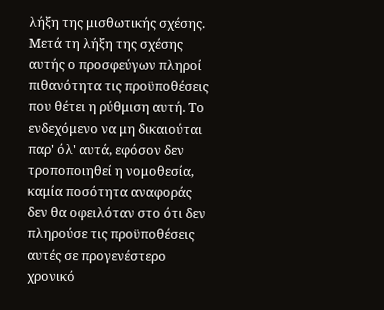λήξη της μισθωτικής σχέσης. Μετά τη λήξη της σχέσης αυτής ο προσφεύγων πληροί πιθανότητα τις προϋποθέσεις που θέτει η ρύθμιση αυτή. Το ενδεχόμενο να μη δικαιούται παρ' όλ' αυτά, εφόσον δεν τροποποιηθεί η νομοθεσία, καμία ποσότητα αναφοράς δεν θα οφειλόταν στο ότι δεν πληρούσε τις προϋποθέσεις αυτές σε προγενέστερο χρονικό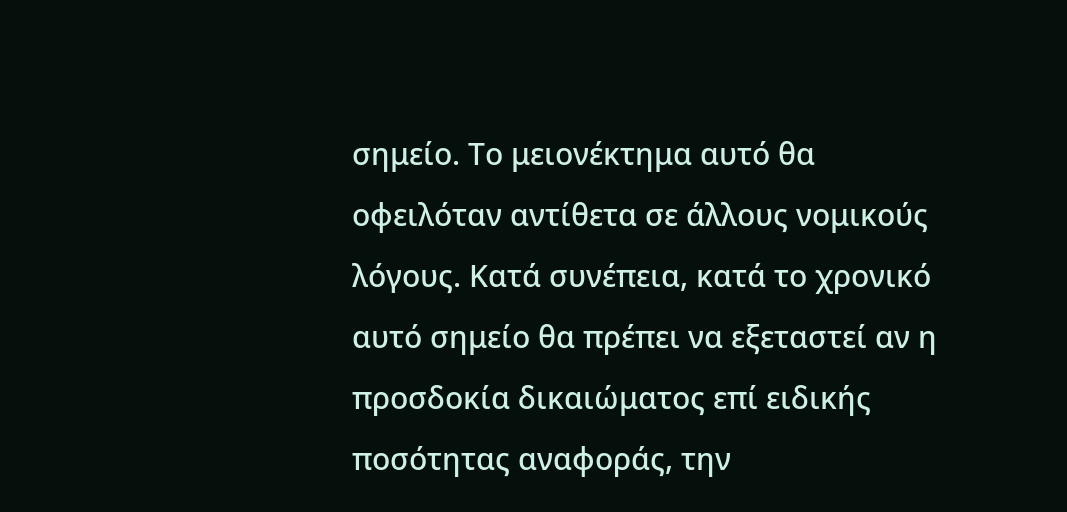σημείο. Το μειονέκτημα αυτό θα οφειλόταν αντίθετα σε άλλους νομικούς λόγους. Κατά συνέπεια, κατά το χρονικό αυτό σημείο θα πρέπει να εξεταστεί αν η προσδοκία δικαιώματος επί ειδικής ποσότητας αναφοράς, την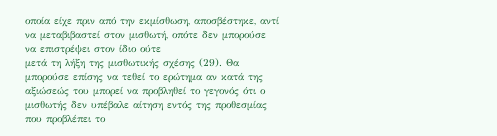οποία είχε πριν από την εκμίσθωση, αποσβέστηκε, αντί να μεταβιβαστεί στον μισθωτή, οπότε δεν μπορούσε να επιστρέψει στον ίδιο ούτε
μετά τη λήξη της μισθωτικής σχέσης (29). Θα μπορούσε επίσης να τεθεί το ερώτημα αν κατά της αξιώσεώς του μπορεί να προβληθεί το γεγονός ότι ο μισθωτής δεν υπέβαλε αίτηση εντός της προθεσμίας που προβλέπει το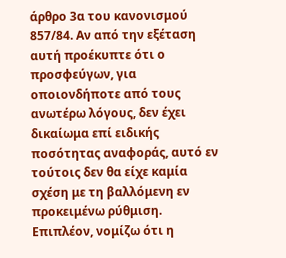άρθρο 3α του κανονισμού 857/84. Αν από την εξέταση αυτή προέκυπτε ότι ο προσφεύγων, για οποιονδήποτε από τους ανωτέρω λόγους, δεν έχει δικαίωμα επί ειδικής ποσότητας αναφοράς, αυτό εν τούτοις δεν θα είχε καμία σχέση με τη βαλλόμενη εν προκειμένω ρύθμιση. Επιπλέον, νομίζω ότι η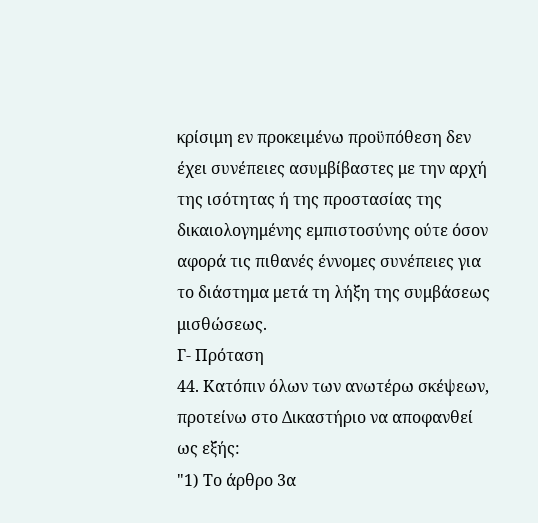κρίσιμη εν προκειμένω προϋπόθεση δεν έχει συνέπειες ασυμβίβαστες με την αρχή της ισότητας ή της προστασίας της δικαιολογημένης εμπιστοσύνης ούτε όσον αφορά τις πιθανές έννομες συνέπειες για το διάστημα μετά τη λήξη της συμβάσεως μισθώσεως.
Γ- Πρόταση
44. Κατόπιν όλων των ανωτέρω σκέψεων, προτείνω στο Δικαστήριο να αποφανθεί ως εξής:
"1) Το άρθρο 3α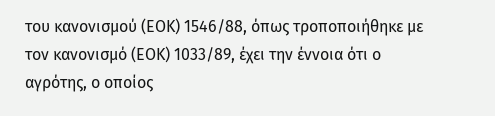του κανονισμού (ΕΟΚ) 1546/88, όπως τροποποιήθηκε με τον κανονισμό (ΕΟΚ) 1033/89, έχει την έννοια ότι ο αγρότης, ο οποίος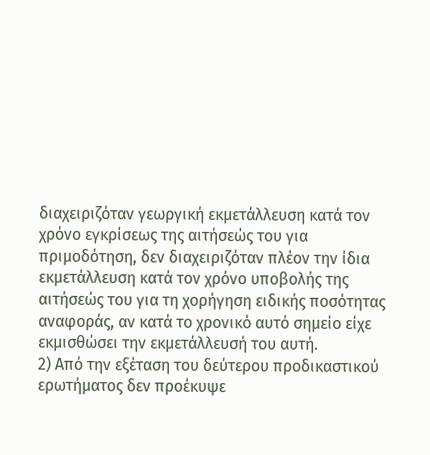διαχειριζόταν γεωργική εκμετάλλευση κατά τον χρόνο εγκρίσεως της αιτήσεώς του για πριμοδότηση, δεν διαχειριζόταν πλέον την ίδια εκμετάλλευση κατά τον χρόνο υποβολής της αιτήσεώς του για τη χορήγηση ειδικής ποσότητας αναφοράς, αν κατά το χρονικό αυτό σημείο είχε εκμισθώσει την εκμετάλλευσή του αυτή.
2) Από την εξέταση του δεύτερου προδικαστικού ερωτήματος δεν προέκυψε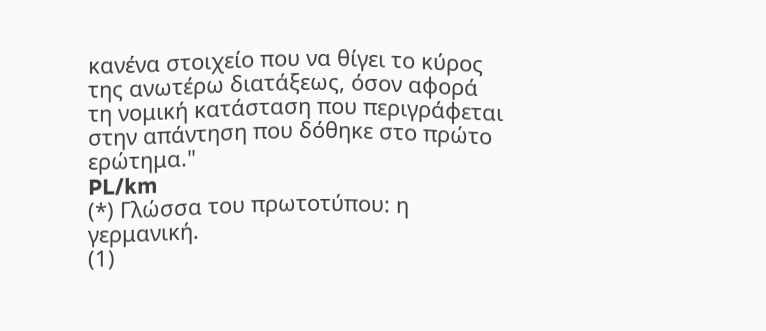κανένα στοιχείο που να θίγει το κύρος της ανωτέρω διατάξεως, όσον αφορά τη νομική κατάσταση που περιγράφεται στην απάντηση που δόθηκε στο πρώτο ερώτημα."
PL/km
(*) Γλώσσα του πρωτοτύπου: η γερμανική.
(1)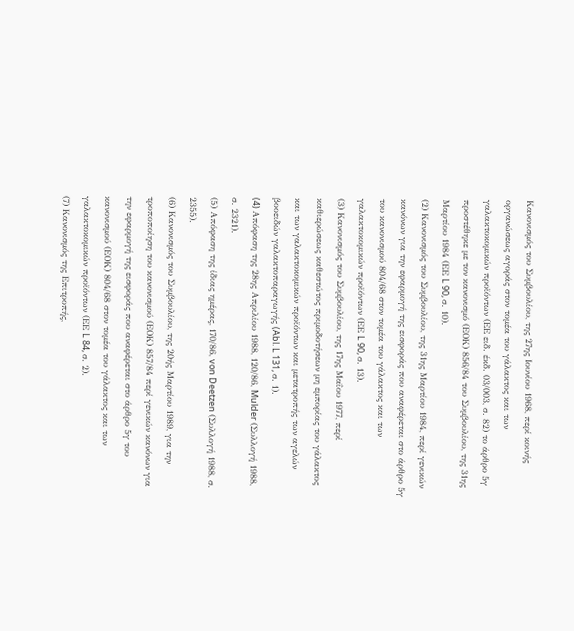Κανονισμός του Συμβουλίου, της 27ης Ιουνίου 1968, περί κοινής οργανώσεως αγοράς στον τομέα του γάλακτος και των γαλακτοκομικών προϊόντων (ΕΕ ειδ. έκδ. 03/003, σ. 82) το άρθρο 5γ προστέθηκε με τον κανονισμό (ΕΟΚ) 856/84 του Συμβουλίου, της 31ης Μαρτίου 1984 (ΕΕ L 90, σ. 10).
(2) Κανονισμός του Συμβουλίου, της 31ης Μαρτίου 1984, περί γενικών κανόνων για την εφαρμογή της εισφοράς που αναφέρεται στο άρθρο 5γ του κανονισμού 804/68 στον τομέα του γάλακτος και των γαλακτοκομικών προϊόντων (ΕΕ L 90, σ. 13).
(3) Κανονισμός του Συμβουλίου, της 17ης Μαΐου 1977, περί καθιερώσεως καθεστώτος πριμοδοτήσεων μη εμπορίας του γάλακτος και των γαλακτοκομικών προϊόντων και μετατροπής των αγελών βοοειδών γαλακτοπαραγωγής (Abl. L 131, σ. 1).
(4) Aπόφαση της 28ης Απριλίου 1988, 120/86, Mulder (Συλλογή 1988, σ. 2321).
(5) Απόφαση της ίδιας ημέρας, 170/86, von Deetzen (Συλλογή 1988, σ. 2355).
(6) Κανονισμός του Συμβουλίου, της 20ής Μαρτίου 1989, για την τροποποίηση του κανονισμού (ΕΟΚ) 857/84 περί γενικών κανόνων για την εφαρμογή της εισφοράς που αναφέρεται στο άρθρο 5γ του κανονισμού (ΕΟΚ) 804/68 στον τομέα του γάλακτος και των γαλακτοκομικών προϊόντων (ΕΕ L 84, σ. 2).
(7) Κανονισμός της Επιτροπής,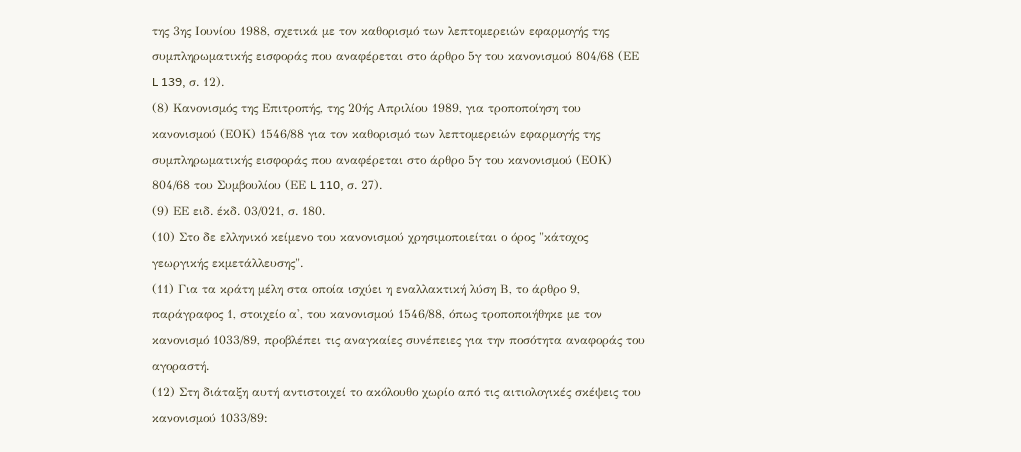της 3ης Ιουνίου 1988, σχετικά με τον καθορισμό των λεπτομερειών εφαρμογής της συμπληρωματικής εισφοράς που αναφέρεται στο άρθρο 5γ του κανονισμού 804/68 (ΕΕ L 139, σ. 12).
(8) Κανονισμός της Επιτροπής, της 20ής Απριλίου 1989, για τροποποίηση του κανονισμού (ΕΟΚ) 1546/88 για τον καθορισμό των λεπτομερειών εφαρμογής της συμπληρωματικής εισφοράς που αναφέρεται στο άρθρο 5γ του κανονισμού (ΕΟΚ) 804/68 του Συμβουλίου (ΕΕ L 110, σ. 27).
(9) ΕΕ ειδ. έκδ. 03/021, σ. 180.
(10) Στο δε ελληνικό κείμενο του κανονισμού χρησιμοποιείται ο όρος "κάτοχος γεωργικής εκμετάλλευσης".
(11) Για τα κράτη μέλη στα οποία ισχύει η εναλλακτική λύση Β, το άρθρο 9, παράγραφος 1, στοιχείο α', του κανονισμού 1546/88, όπως τροποποιήθηκε με τον κανονισμό 1033/89, προβλέπει τις αναγκαίες συνέπειες για την ποσότητα αναφοράς του αγοραστή.
(12) Στη διάταξη αυτή αντιστοιχεί το ακόλουθο χωρίο από τις αιτιολογικές σκέψεις του κανονισμού 1033/89: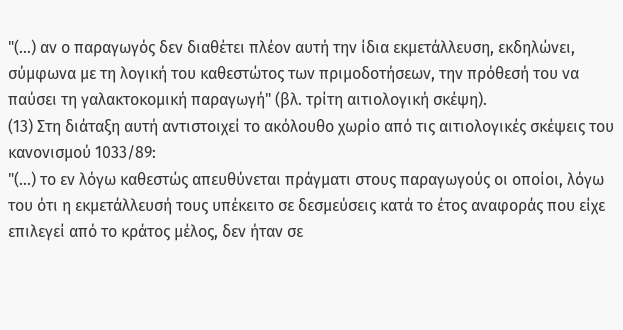"(...) αν ο παραγωγός δεν διαθέτει πλέον αυτή την ίδια εκμετάλλευση, εκδηλώνει, σύμφωνα με τη λογική του καθεστώτος των πριμοδοτήσεων, την πρόθεσή του να παύσει τη γαλακτοκομική παραγωγή" (βλ. τρίτη αιτιολογική σκέψη).
(13) Στη διάταξη αυτή αντιστοιχεί το ακόλουθο χωρίο από τις αιτιολογικές σκέψεις του κανονισμού 1033/89:
"(...) το εν λόγω καθεστώς απευθύνεται πράγματι στους παραγωγούς οι οποίοι, λόγω του ότι η εκμετάλλευσή τους υπέκειτο σε δεσμεύσεις κατά το έτος αναφοράς που είχε επιλεγεί από το κράτος μέλος, δεν ήταν σε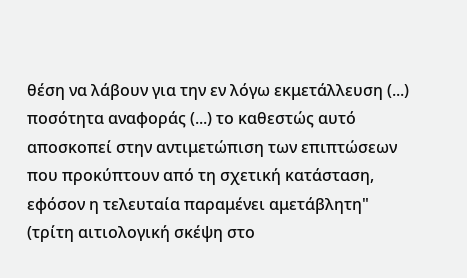θέση να λάβουν για την εν λόγω εκμετάλλευση (...) ποσότητα αναφοράς (...) το καθεστώς αυτό αποσκοπεί στην αντιμετώπιση των επιπτώσεων που προκύπτουν από τη σχετική κατάσταση, εφόσον η τελευταία παραμένει αμετάβλητη" (τρίτη αιτιολογική σκέψη στο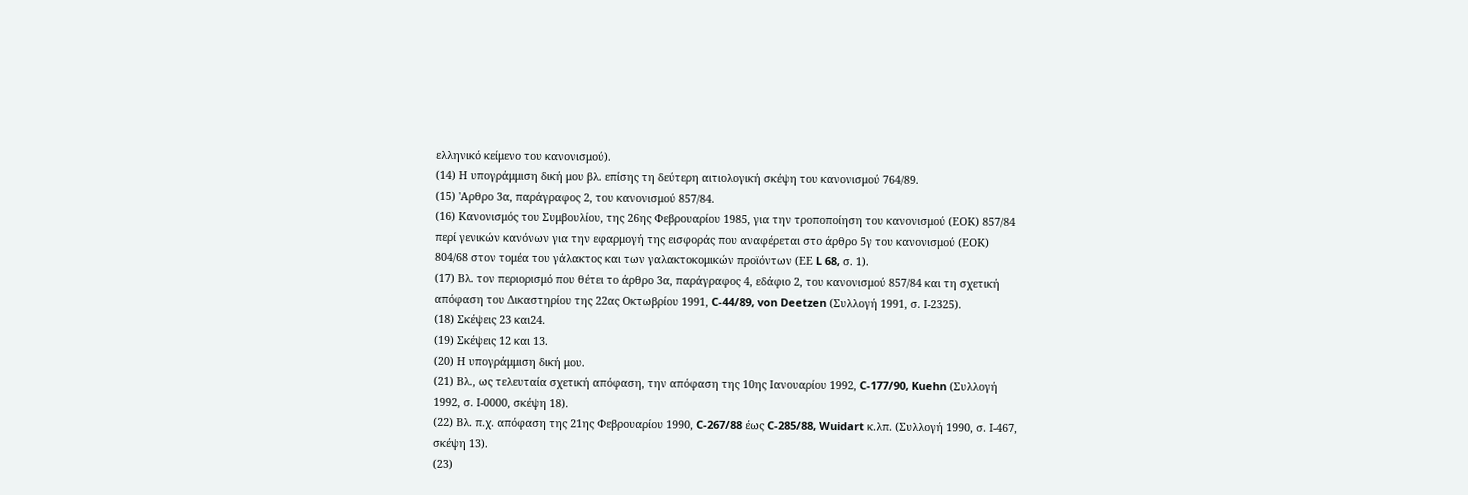ελληνικό κείμενο του κανονισμού).
(14) Η υπογράμμιση δική μου βλ. επίσης τη δεύτερη αιτιολογική σκέψη του κανονισμού 764/89.
(15) 'Αρθρο 3α, παράγραφος 2, του κανονισμού 857/84.
(16) Κανονισμός του Συμβουλίου, της 26ης Φεβρουαρίου 1985, για την τροποποίηση του κανονισμού (ΕΟΚ) 857/84 περί γενικών κανόνων για την εφαρμογή της εισφοράς που αναφέρεται στο άρθρο 5γ του κανονισμού (ΕΟΚ) 804/68 στον τομέα του γάλακτος και των γαλακτοκομικών προϊόντων (ΕΕ L 68, σ. 1).
(17) Βλ. τον περιορισμό που θέτει το άρθρο 3α, παράγραφος 4, εδάφιο 2, του κανονισμού 857/84 και τη σχετική απόφαση του Δικαστηρίου της 22ας Οκτωβρίου 1991, C-44/89, von Deetzen (Συλλογή 1991, σ. Ι-2325).
(18) Σκέψεις 23 και24.
(19) Σκέψεις 12 και 13.
(20) Η υπογράμμιση δική μου.
(21) Βλ., ως τελευταία σχετική απόφαση, την απόφαση της 10ης Ιανουαρίου 1992, C-177/90, Kuehn (Συλλογή 1992, σ. Ι-0000, σκέψη 18).
(22) Βλ. π.χ. απόφαση της 21ης Φεβρουαρίου 1990, C-267/88 έως C-285/88, Wuidart κ.λπ. (Συλλογή 1990, σ. Ι-467, σκέψη 13).
(23)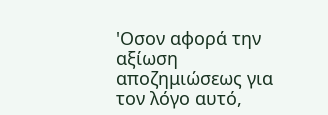'Οσον αφορά την αξίωση αποζημιώσεως για τον λόγο αυτό,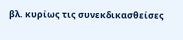βλ. κυρίως τις συνεκδικασθείσες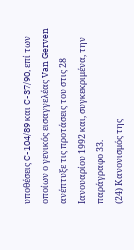υποθέσεις C-104/89 και C-37/90, επί των οποίων ο γενικός εισαγγελέας Van Gerven ανέπτυξε τις προτάσεις του στις 28 Ιανουαρίου 1992 και, συγκεκριμένα, την παράγραφο 33.
(24) Κανονισμός της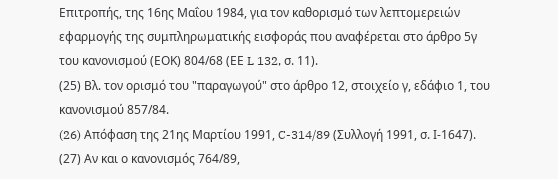Επιτροπής, της 16ης Μαΐου 1984, για τον καθορισμό των λεπτομερειών εφαρμογής της συμπληρωματικής εισφοράς που αναφέρεται στο άρθρο 5γ του κανονισμού (ΕΟΚ) 804/68 (ΕΕ L 132, σ. 11).
(25) Βλ. τον ορισμό του "παραγωγού" στο άρθρο 12, στοιχείο γ, εδάφιο 1, του κανονισμού 857/84.
(26) Aπόφαση της 21ης Μαρτίου 1991, C-314/89 (Συλλογή 1991, σ. Ι-1647).
(27) Αν και ο κανονισμός 764/89,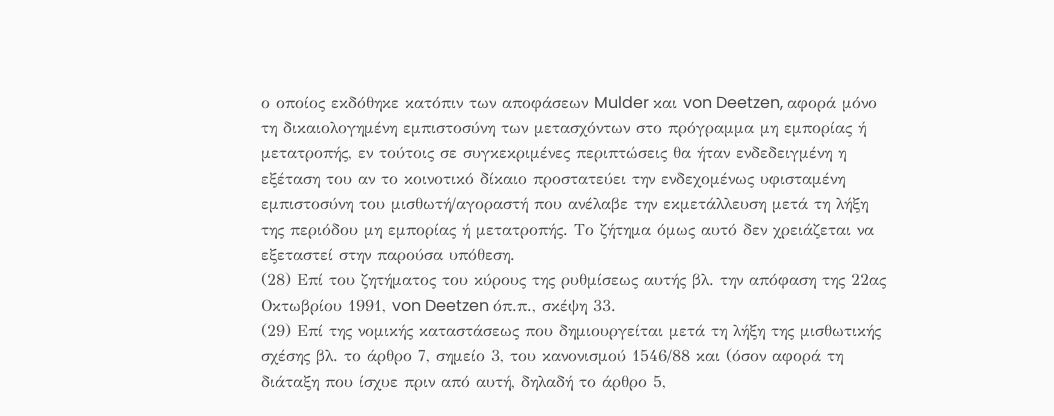ο οποίος εκδόθηκε κατόπιν των αποφάσεων Mulder και von Deetzen, αφορά μόνο τη δικαιολογημένη εμπιστοσύνη των μετασχόντων στο πρόγραμμα μη εμπορίας ή μετατροπής, εν τούτοις σε συγκεκριμένες περιπτώσεις θα ήταν ενδεδειγμένη η εξέταση του αν το κοινοτικό δίκαιο προστατεύει την ενδεχομένως υφισταμένη εμπιστοσύνη του μισθωτή/αγοραστή που ανέλαβε την εκμετάλλευση μετά τη λήξη της περιόδου μη εμπορίας ή μετατροπής. Το ζήτημα όμως αυτό δεν χρειάζεται να εξεταστεί στην παρούσα υπόθεση.
(28) Επί του ζητήματος του κύρους της ρυθμίσεως αυτής βλ. την απόφαση της 22ας Οκτωβρίου 1991, von Deetzen όπ.π., σκέψη 33.
(29) Επί της νομικής καταστάσεως που δημιουργείται μετά τη λήξη της μισθωτικής σχέσης βλ. το άρθρο 7, σημείο 3, του κανονισμού 1546/88 και (όσον αφορά τη διάταξη που ίσχυε πριν από αυτή, δηλαδή το άρθρο 5,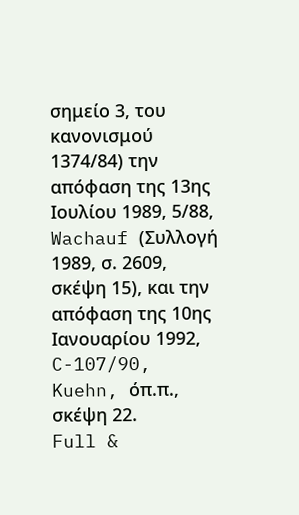σημείο 3, του κανονισμού 1374/84) την απόφαση της 13ης Ιουλίου 1989, 5/88, Wachauf (Συλλογή 1989, σ. 2609, σκέψη 15), και την απόφαση της 10ης Ιανουαρίου 1992, C-107/90, Kuehn, όπ.π., σκέψη 22.
Full &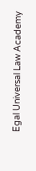Egal Universal Law Academy